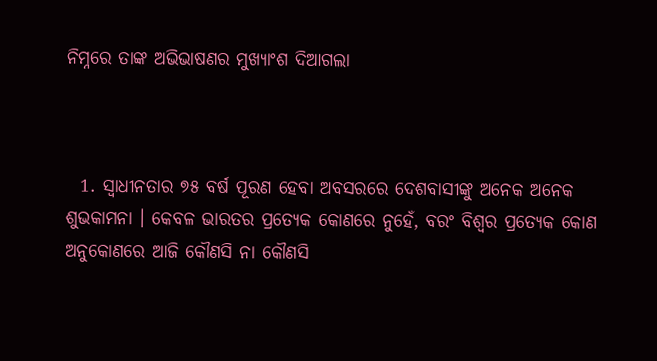ନିମ୍ନରେ ତାଙ୍କ ଅଭିଭାଷଣର ମୁଖ୍ୟାଂଶ ଦିଆଗଲା



  1. ସ୍ୱାଧୀନତାର ୭୫ ବର୍ଷ ପୂରଣ ହେବା ଅବସରରେ ଦେଶବାସୀଙ୍କୁ ଅନେକ ଅନେକ ଶୁଭକାମନା । କେବଳ ଭାରତର ପ୍ରତ୍ୟେକ କୋଣରେ ନୁହେଁ, ବରଂ ବିଶ୍ୱର ପ୍ରତ୍ୟେକ କୋଣ ଅନୁକୋଣରେ ଆଜି କୌଣସି ନା କୌଣସି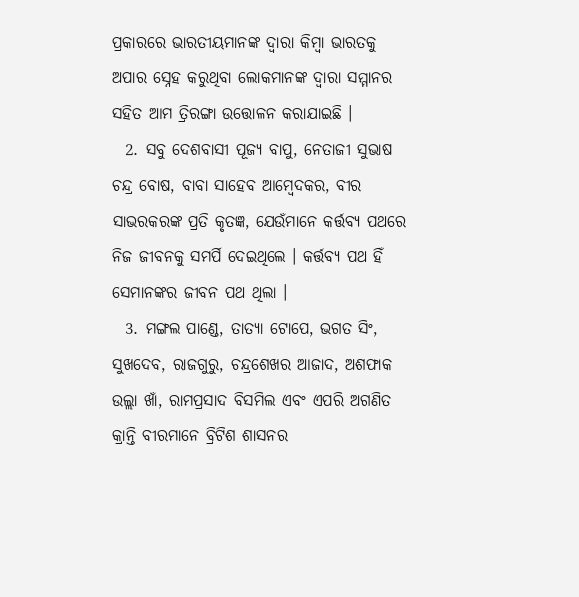ପ୍ରକାରରେ ଭାରତୀୟମାନଙ୍କ ଦ୍ୱାରା କିମ୍ବା ଭାରତକୁ ଅପାର ସ୍ନେହ କରୁଥିବା ଲୋକମାନଙ୍କ ଦ୍ୱାରା ସମ୍ମାନର ସହିତ ଆମ ତ୍ରିରଙ୍ଗା ଉତ୍ତୋଳନ କରାଯାଇଛି ।
  2. ସବୁ ଦେଶବାସୀ ପୂଜ୍ୟ ବାପୁ, ନେତାଜୀ ସୁଭାଷ ଚନ୍ଦ୍ର ବୋଷ, ବାବା ସାହେବ ଆମ୍ବେଦକର, ବୀର ସାଭରକରଙ୍କ ପ୍ରତି କୃତଜ୍ଞ, ଯେଉଁମାନେ କର୍ତ୍ତବ୍ୟ ପଥରେ ନିଜ ଜୀବନକୁ ସମର୍ପି ଦେଇଥିଲେ । କର୍ତ୍ତବ୍ୟ ପଥ ହିଁ ସେମାନଙ୍କର ଜୀବନ ପଥ ଥିଲା ।
  3. ମଙ୍ଗଲ ପାଣ୍ଡେ, ତାତ୍ୟା ଟୋପେ, ଭଗତ ସିଂ, ସୁଖଦେବ, ରାଜଗୁରୁ, ଚନ୍ଦ୍ରଶେଖର ଆଜାଦ, ଅଶଫାକ ଉଲ୍ଲା ଖାଁ, ରାମପ୍ରସାଦ ବିସମିଲ ଏବଂ ଏପରି ଅଗଣିତ କ୍ରାନ୍ତି ବୀରମାନେ ବ୍ରିଟିଶ ଶାସନର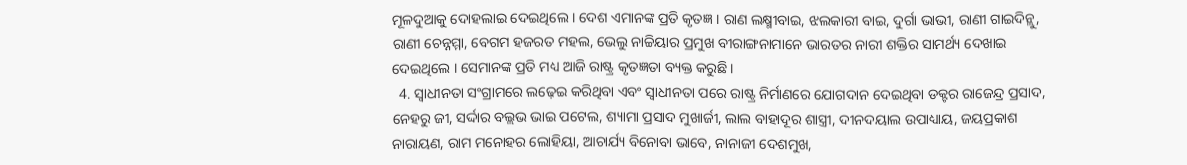ମୂଳଦୁଆକୁ ଦୋହଲାଇ ଦେଇଥିଲେ । ଦେଶ ଏମାନଙ୍କ ପ୍ରତି କୃତଜ୍ଞ । ରାଣ ଲକ୍ଷ୍ମୀବାଇ, ଝଲକାରୀ ବାଇ, ଦୁର୍ଗା ଭାଭୀ, ରାଣୀ ଗାଇଦିନ୍ଲୁ, ରାଣୀ ଚେନ୍ନମ୍ମା, ବେଗମ ହଜରତ ମହଲ, ଭେଲୁ ନାଚ୍ଚିୟାର ପ୍ରମୁଖ ବୀରାଙ୍ଗନାମାନେ ଭାରତର ନାରୀ ଶକ୍ତିର ସାମର୍ଥ୍ୟ ଦେଖାଇ ଦେଇଥିଲେ । ସେମାନଙ୍କ ପ୍ରତି ମଧ୍ୟ ଆଜି ରାଷ୍ଟ୍ର କୃତଜ୍ଞତା ବ୍ୟକ୍ତ କରୁଛି ।
  4. ସ୍ୱାଧୀନତା ସଂଗ୍ରାମରେ ଲଢ଼େଇ କରିଥିବା ଏବଂ ସ୍ୱାଧୀନତା ପରେ ରାଷ୍ଟ୍ର ନିର୍ମାଣରେ ଯୋଗଦାନ ଦେଇଥିବା ଡକ୍ଟର ରାଜେନ୍ଦ୍ର ପ୍ରସାଦ, ନେହରୁ ଜୀ, ସର୍ଦ୍ଦାର ବଲ୍ଲଭ ଭାଇ ପଟେଲ, ଶ୍ୟାମା ପ୍ରସାଦ ମୁଖାର୍ଜୀ, ଲାଲ ବାହାଦୂର ଶାସ୍ତ୍ରୀ, ଦୀନଦୟାଲ ଉପାଧ୍ୟାୟ, ଜୟପ୍ରକାଶ ନାରାୟଣ, ରାମ ମନୋହର ଲୋହିୟା, ଆଚାର୍ଯ୍ୟ ବିନୋବା ଭାବେ, ନାନାଜୀ ଦେଶମୁଖ,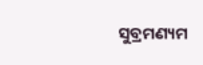ସୁବ୍ରମଣ୍ୟମ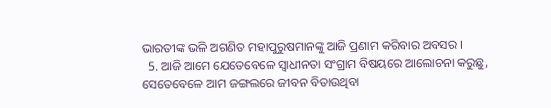ଭାରତୀଙ୍କ ଭଳି ଅଗଣିତ ମହାପୁରୁଷମାନଙ୍କୁ ଆଜି ପ୍ରଣାମ କରିବାର ଅବସର ।
  5. ଆଜି ଆମେ ଯେତେବେଳେ ସ୍ୱାଧୀନତା ସଂଗ୍ରାମ ବିଷୟରେ ଆଲୋଚନା କରୁଛୁ, ସେତେବେଳେ ଆମ ଜଙ୍ଗଲରେ ଜୀବନ ବିତାଉଥିବା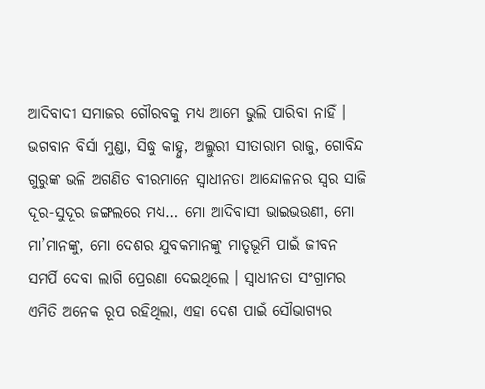ଆଦିବାଦୀ ସମାଜର ଗୌରବକୁ ମଧ୍ୟ ଆମେ ଭୁଲି ପାରିବା ନାହିଁ । ଭଗବାନ ବିର୍ସା ମୁଣ୍ଡା, ସିଦ୍ଧୁ କାହ୍ନୁ, ଅଲ୍ଲୁରୀ ସୀତାରାମ ରାଜୁ, ଗୋବିନ୍ଦ ଗୁରୁଙ୍କ ଭଳି ଅଗଣିତ ବୀରମାନେ ସ୍ୱାଧୀନତା ଆନ୍ଦୋଳନର ସ୍ୱର ସାଜି ଦୂର-ସୁଦୂର ଜଙ୍ଗଲରେ ମଧ୍ୟ… ମୋ ଆଦିବାସୀ ଭାଇଭଉଣୀ, ମୋ ମା’ମାନଙ୍କୁ, ମୋ ଦେଶର ଯୁବକମାନଙ୍କୁ ମାତୃଭୂମି ପାଇଁ ଜୀବନ ସମର୍ପି ଦେବା ଲାଗି ପ୍ରେରଣା ଦେଇଥିଲେ । ସ୍ୱାଧୀନତା ସଂଗ୍ରାମର ଏମିତି ଅନେକ ରୂପ ରହିଥିଲା, ଏହା ଦେଶ ପାଇଁ ସୌଭାଗ୍ୟର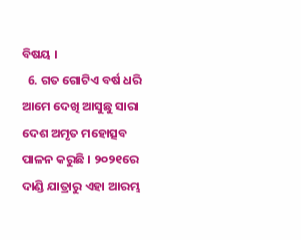ବିଷୟ ।
  6. ଗତ ଗୋଟିଏ ବର୍ଷ ଧରି ଆମେ ଦେଖି ଆସୁଛୁ ସାରା ଦେଶ ଅମୃତ ମହୋତ୍ସବ ପାଳନ କରୁଛି । ୨୦୨୧ରେ ଦାଣ୍ଡି ଯାତ୍ରାରୁ ଏହା ଆରମ୍ଭ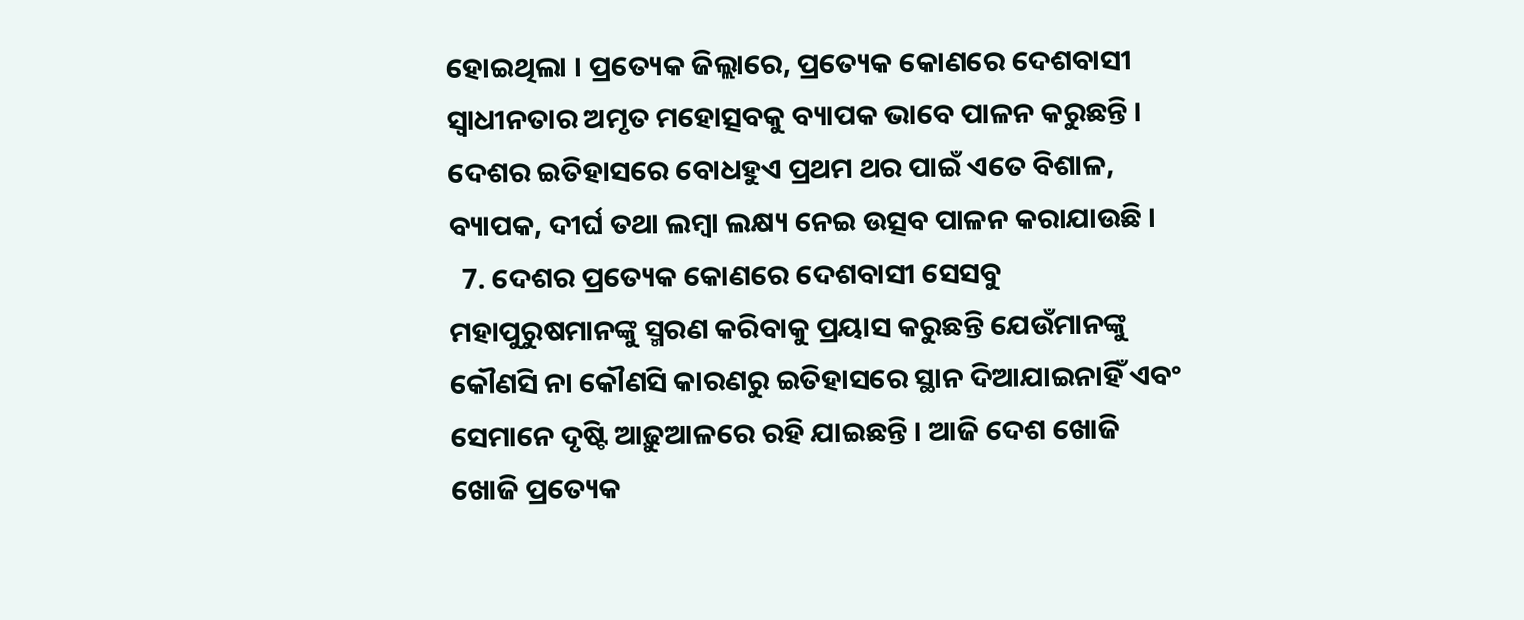ହୋଇଥିଲା । ପ୍ରତ୍ୟେକ ଜିଲ୍ଲାରେ, ପ୍ରତ୍ୟେକ କୋଣରେ ଦେଶବାସୀ ସ୍ୱାଧୀନତାର ଅମୃତ ମହୋତ୍ସବକୁ ବ୍ୟାପକ ଭାବେ ପାଳନ କରୁଛନ୍ତି । ଦେଶର ଇତିହାସରେ ବୋଧହୁଏ ପ୍ରଥମ ଥର ପାଇଁ ଏତେ ବିଶାଳ, ବ୍ୟାପକ, ଦୀର୍ଘ ତଥା ଲମ୍ବା ଲକ୍ଷ୍ୟ ନେଇ ଉତ୍ସବ ପାଳନ କରାଯାଉଛି ।
  7. ଦେଶର ପ୍ରତ୍ୟେକ କୋଣରେ ଦେଶବାସୀ ସେସବୁ ମହାପୁରୁଷମାନଙ୍କୁ ସ୍ମରଣ କରିବାକୁ ପ୍ରୟାସ କରୁଛନ୍ତି ଯେଉଁମାନଙ୍କୁ କୌଣସି ନା କୌଣସି କାରଣରୁ ଇତିହାସରେ ସ୍ଥାନ ଦିଆଯାଇନାହିଁ ଏବଂ ସେମାନେ ଦୃଷ୍ଟି ଆଢ଼ୁଆଳରେ ରହି ଯାଇଛନ୍ତି । ଆଜି ଦେଶ ଖୋଜି ଖୋଜି ପ୍ରତ୍ୟେକ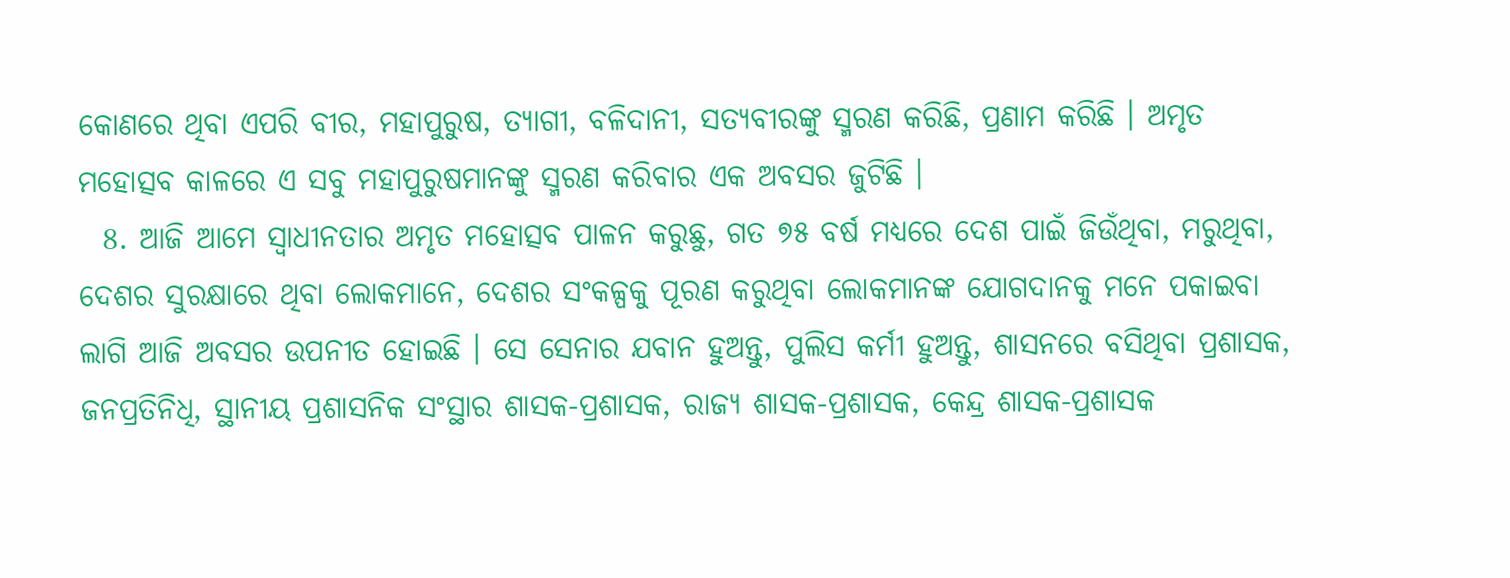କୋଣରେ ଥିବା ଏପରି ବୀର, ମହାପୁରୁଷ, ତ୍ୟାଗୀ, ବଳିଦାନୀ, ସତ୍ୟବୀରଙ୍କୁ ସ୍ମରଣ କରିଛି, ପ୍ରଣାମ କରିଛି । ଅମୃତ ମହୋତ୍ସବ କାଳରେ ଏ ସବୁ ମହାପୁରୁଷମାନଙ୍କୁ ସ୍ମରଣ କରିବାର ଏକ ଅବସର ଜୁଟିଛି ।
  8. ଆଜି ଆମେ ସ୍ୱାଧୀନତାର ଅମୃତ ମହୋତ୍ସବ ପାଳନ କରୁଛୁ, ଗତ ୭୫ ବର୍ଷ ମଧ୍ୟରେ ଦେଶ ପାଇଁ ଜିଉଁଥିବା, ମରୁଥିବା, ଦେଶର ସୁରକ୍ଷାରେ ଥିବା ଲୋକମାନେ, ଦେଶର ସଂକଳ୍ପକୁ ପୂରଣ କରୁଥିବା ଲୋକମାନଙ୍କ ଯୋଗଦାନକୁ ମନେ ପକାଇବା ଲାଗି ଆଜି ଅବସର ଉପନୀତ ହୋଇଛି । ସେ ସେନାର ଯବାନ ହୁଅନ୍ତୁ, ପୁଲିସ କର୍ମୀ ହୁଅନ୍ତୁ, ଶାସନରେ ବସିଥିବା ପ୍ରଶାସକ, ଜନପ୍ରତିନିଧି, ସ୍ଥାନୀୟ ପ୍ରଶାସନିକ ସଂସ୍ଥାର ଶାସକ-ପ୍ରଶାସକ, ରାଜ୍ୟ ଶାସକ-ପ୍ରଶାସକ, କେନ୍ଦ୍ର ଶାସକ-ପ୍ରଶାସକ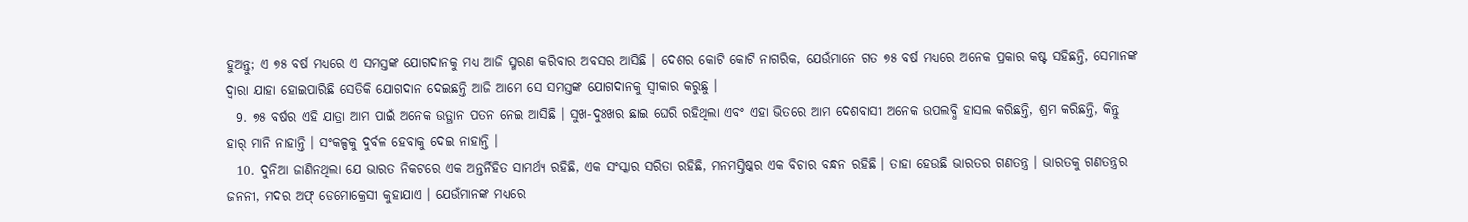ହୁଅନ୍ତୁ; ଏ ୭୫ ବର୍ଷ ମଧ୍ୟରେ ଏ ସମସ୍ତଙ୍କ ଯୋଗଦାନକୁ ମଧ୍ୟ ଆଜି ସ୍ମରଣ କରିବାର ଅବସର ଆସିଛି । ଦେଶର କୋଟି କୋଟି ନାଗରିକ, ଯେଉଁମାନେ ଗତ ୭୫ ବର୍ଷ ମଧ୍ୟରେ ଅନେକ ପ୍ରକାର କଷ୍ଟ ସହିଛନ୍ତି, ସେମାନଙ୍କ ଦ୍ୱାରା ଯାହା ହୋଇପାରିଛି ସେତିକି ଯୋଗଦାନ ଦେଇଛନ୍ତି ଆଜି ଆମେ ସେ ସମସ୍ତଙ୍କ ଯୋଗଦାନକୁ ସ୍ୱୀକାର କରୁଛୁ ।
  9. ୭୫ ବର୍ଷର ଏହି ଯାତ୍ରା ଆମ ପାଇଁ ଅନେକ ଉତ୍ଥାନ ପତନ ନେଇ ଆସିଛି । ସୁଖ-ଦୁଃଖର ଛାଇ ଘେରି ରହିଥିଲା ଏବଂ ଏହା ଭିତରେ ଆମ ଦେଶବାସୀ ଅନେକ ଉପଲବ୍ଧି ହାସଲ କରିଛନ୍ତି, ଶ୍ରମ କରିଛନ୍ତି, କିନ୍ତୁ ହାର୍‌ ମାନି ନାହାନ୍ତି । ସଂକଳ୍ପକୁ ଦୁର୍ବଳ ହେବାକୁ ଦେଇ ନାହାନ୍ତି ।
  10. ଦୁନିଆ ଜାଣିନଥିଲା ଯେ ଭାରତ ନିକଟରେ ଏକ ଅନ୍ତର୍ନିହିତ ସାମର୍ଥ୍ୟ ରହିଛି, ଏକ ସଂସ୍କାର ସରିତା ରହିଛି, ମନମସ୍ତିଷ୍କର ଏକ ବିଚାର ବନ୍ଧନ ରହିଛି । ତାହା ହେଉଛି ଭାରତର ଗଣତନ୍ତ୍ର । ଭାରତକୁ ଗଣତନ୍ତ୍ରର ଜନନୀ, ମଦର ଅଫ୍‌ ଡେମୋକ୍ରେସୀ କୁହାଯାଏ । ଯେଉଁମାନଙ୍କ ମଧ୍ୟରେ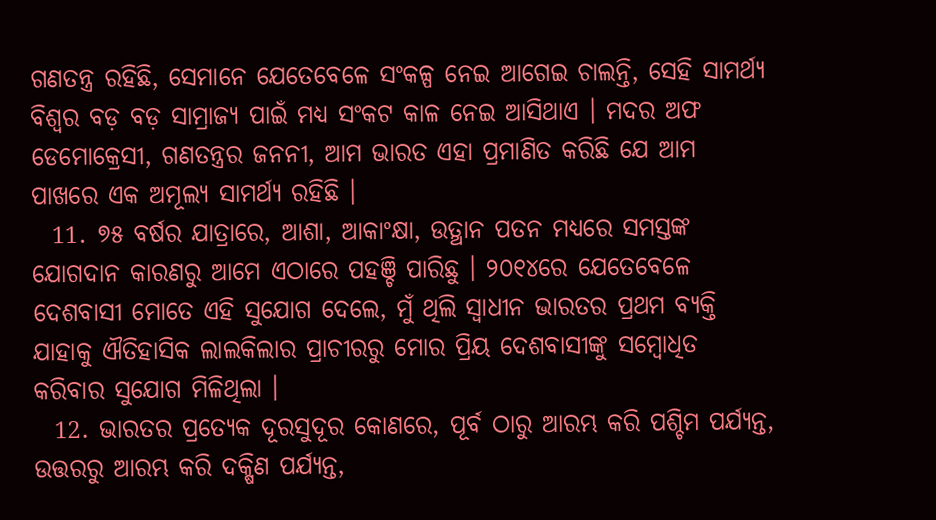ଗଣତନ୍ତ୍ର ରହିଛି, ସେମାନେ ଯେତେବେଳେ ସଂକଳ୍ପ ନେଇ ଆଗେଇ ଚାଲନ୍ତି, ସେହି ସାମର୍ଥ୍ୟ ବିଶ୍ୱର ବଡ଼ ବଡ଼ ସାମ୍ରାଜ୍ୟ ପାଇଁ ମଧ୍ୟ ସଂକଟ କାଳ ନେଇ ଆସିଥାଏ । ମଦର ଅଫ ଡେମୋକ୍ରେସୀ, ଗଣତନ୍ତ୍ରର ଜନନୀ, ଆମ ଭାରତ ଏହା ପ୍ରମାଣିତ କରିଛି ଯେ ଆମ ପାଖରେ ଏକ ଅମୂଲ୍ୟ ସାମର୍ଥ୍ୟ ରହିଛି ।
  11. ୭୫ ବର୍ଷର ଯାତ୍ରାରେ, ଆଶା, ଆକାଂକ୍ଷା, ଉତ୍ଥାନ ପତନ ମଧ୍ୟରେ ସମସ୍ତଙ୍କ ଯୋଗଦାନ କାରଣରୁ ଆମେ ଏଠାରେ ପହଞ୍ଚି ପାରିଛୁ । ୨୦୧୪ରେ ଯେତେବେଳେ ଦେଶବାସୀ ମୋତେ ଏହି ସୁଯୋଗ ଦେଲେ, ମୁଁ ଥିଲି ସ୍ୱାଧୀନ ଭାରତର ପ୍ରଥମ ବ୍ୟକ୍ତି ଯାହାକୁ ଐତିହାସିକ ଲାଲକିଲାର ପ୍ରାଚୀରରୁ ମୋର ପ୍ରିୟ ଦେଶବାସୀଙ୍କୁ ସମ୍ବୋଧିତ କରିବାର ସୁଯୋଗ ମିଳିଥିଲା ।
  12. ଭାରତର ପ୍ରତ୍ୟେକ ଦୂରସୁଦୂର କୋଣରେ, ପୂର୍ବ ଠାରୁ ଆରମ୍ଭ କରି ପଶ୍ଚିମ ପର୍ଯ୍ୟନ୍ତ, ଉତ୍ତରରୁ ଆରମ୍ଭ କରି ଦକ୍ଷିଣ ପର୍ଯ୍ୟନ୍ତ,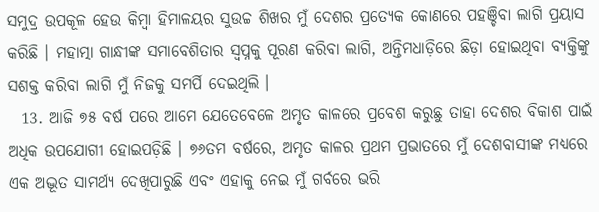ସମୁଦ୍ର ଉପକୂଳ ହେଉ କିମ୍ବା ହିମାଳୟର ସୁଉଚ୍ଚ ଶିଖର ମୁଁ ଦେଶର ପ୍ରତ୍ୟେକ କୋଣରେ ପହଞ୍ଚିବା ଲାଗି ପ୍ରୟାସ କରିଛି । ମହାତ୍ମା ଗାନ୍ଧୀଙ୍କ ସମାବେଶିତାର ସ୍ୱପ୍ନକୁ ପୂରଣ କରିବା ଲାଗି, ଅନ୍ତିମଧାଡ଼ିରେ ଛିଡ଼ା ହୋଇଥିବା ବ୍ୟକ୍ତିଙ୍କୁ ସଶକ୍ତ କରିବା ଲାଗି ମୁଁ ନିଜକୁ ସମର୍ପି ଦେଇଥିଲି ।
  13. ଆଜି ୭୫ ବର୍ଷ ପରେ ଆମେ ଯେତେବେଳେ ଅମୃତ କାଳରେ ପ୍ରବେଶ କରୁଛୁ ତାହା ଦେଶର ବିକାଶ ପାଇଁ ଅଧିକ ଉପଯୋଗୀ ହୋଇପଡ଼ିଛି । ୭୬ତମ ବର୍ଷରେ, ଅମୃତ କାଳର ପ୍ରଥମ ପ୍ରଭାତରେ ମୁଁ ଦେଶବାସୀଙ୍କ ମଧ୍ୟରେ ଏକ ଅଦ୍ଭୂତ ସାମର୍ଥ୍ୟ ଦେଖିପାରୁଛି ଏବଂ ଏହାକୁ ନେଇ ମୁଁ ଗର୍ବରେ ଭରି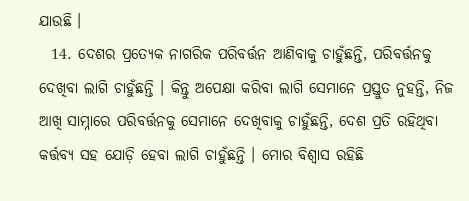ଯାଉଛି ।
  14. ଦେଶର ପ୍ରତ୍ୟେକ ନାଗରିକ ପରିବର୍ତ୍ତନ ଆଣିବାକୁ ଚାହୁଁଛନ୍ତି, ପରିବର୍ତ୍ତନକୁ ଦେଖିବା ଲାଗି ଚାହୁଁଛନ୍ତି । କିନ୍ତୁ ଅପେକ୍ଷା କରିବା ଲାଗି ସେମାନେ ପ୍ରସ୍ତୁତ ନୁହନ୍ତି, ନିଜ ଆଖି ସାମ୍ନାରେ ପରିବର୍ତ୍ତନକୁ ସେମାନେ ଦେଖିବାକୁ ଚାହୁଁଛନ୍ତି, ଦେଶ ପ୍ରତି ରହିଥିବା କର୍ତ୍ତବ୍ୟ ସହ ଯୋଡ଼ି ହେବା ଲାଗି ଚାହୁଁଛନ୍ତି । ମୋର ବିଶ୍ୱାସ ରହିଛି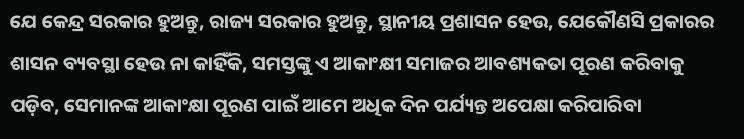ଯେ କେନ୍ଦ୍ର ସରକାର ହୁଅନ୍ତୁ, ରାଜ୍ୟ ସରକାର ହୁଅନ୍ତୁ, ସ୍ଥାନୀୟ ପ୍ରଶାସନ ହେଉ, ଯେକୌଣସି ପ୍ରକାରର ଶାସନ ବ୍ୟବସ୍ଥା ହେଉ ନା କାହିଁକି, ସମସ୍ତଙ୍କୁ ଏ ଆକାଂକ୍ଷୀ ସମାଜର ଆବଶ୍ୟକତା ପୂରଣ କରିବାକୁ ପଡ଼ିବ, ସେମାନଙ୍କ ଆକାଂକ୍ଷା ପୂରଣ ପାଇଁ ଆମେ ଅଧିକ ଦିନ ପର୍ଯ୍ୟନ୍ତ ଅପେକ୍ଷା କରିପାରିବା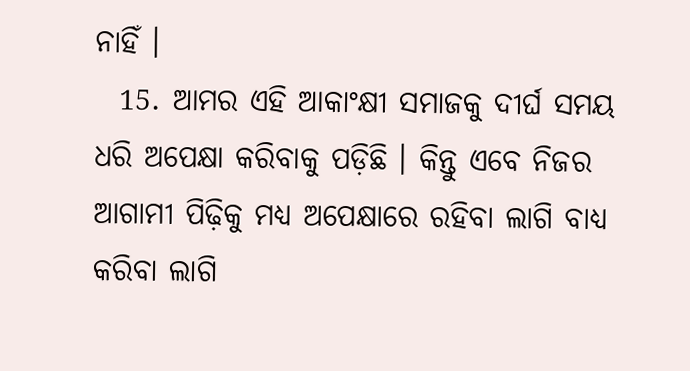ନାହିଁ ।
  15. ଆମର ଏହି ଆକାଂକ୍ଷୀ ସମାଜକୁ ଦୀର୍ଘ ସମୟ ଧରି ଅପେକ୍ଷା କରିବାକୁ ପଡ଼ିଛି । କିନ୍ତୁ ଏବେ ନିଜର ଆଗାମୀ ପିଢ଼ିକୁ ମଧ୍ୟ ଅପେକ୍ଷାରେ ରହିବା ଲାଗି ବାଧ୍ୟ କରିବା ଲାଗି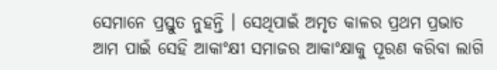ସେମାନେ ପ୍ରସ୍ତୁତ ନୁହନ୍ତି । ସେଥିପାଇଁ ଅମୃତ କାଳର ପ୍ରଥମ ପ୍ରଭାତ ଆମ ପାଇଁ ସେହି ଆକାଂକ୍ଷୀ ସମାଜର ଆକାଂକ୍ଷାକୁ ପୂରଣ କରିବା ଲାଗି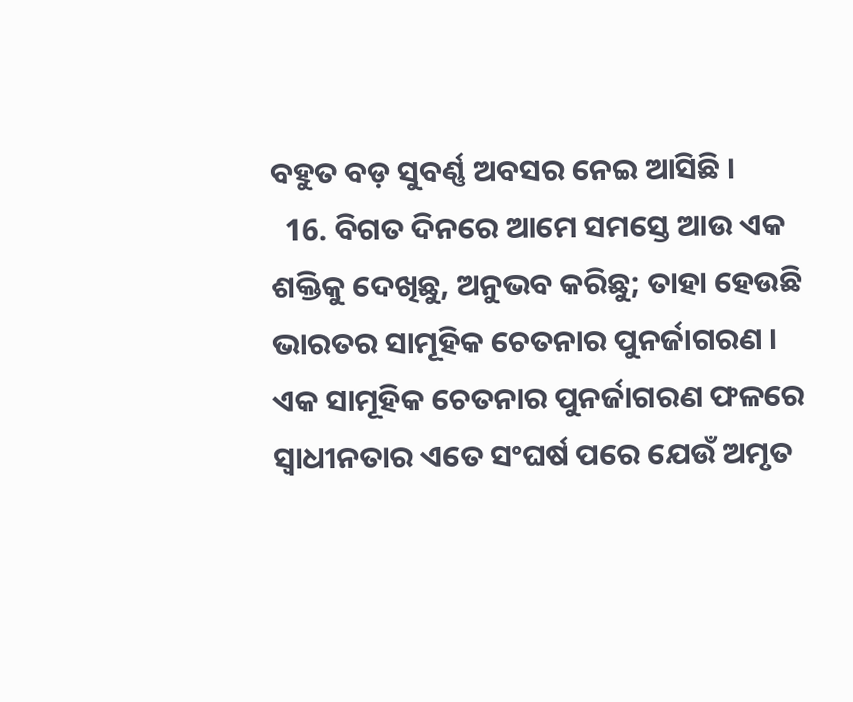ବହୁତ ବଡ଼ ସୁବର୍ଣ୍ଣ ଅବସର ନେଇ ଆସିଛି ।
  16. ବିଗତ ଦିନରେ ଆମେ ସମସ୍ତେ ଆଉ ଏକ ଶକ୍ତିକୁ ଦେଖିଛୁ, ଅନୁଭବ କରିଛୁ; ତାହା ହେଉଛି ଭାରତର ସାମୂହିକ ଚେତନାର ପୁନର୍ଜାଗରଣ । ଏକ ସାମୂହିକ ଚେତନାର ପୁନର୍ଜାଗରଣ ଫଳରେ ସ୍ୱାଧୀନତାର ଏତେ ସଂଘର୍ଷ ପରେ ଯେଉଁ ଅମୃତ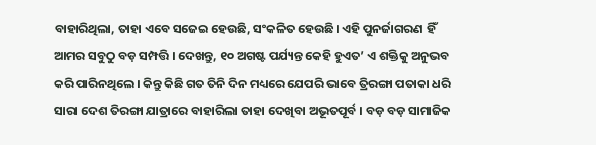ବାହାରିଥିଲା, ତାହା ଏବେ ସଜେଇ ହେଉଛି, ସଂକଳିତ ହେଉଛି । ଏହି ପୁନର୍ଜାଗରଣ  ହିଁ ଆମର ସବୁଠୁ ବଡ଼ ସମ୍ପତ୍ତି । ଦେଖନ୍ତୁ, ୧୦ ଅଗଷ୍ଟ ପର୍ଯ୍ୟନ୍ତ କେହି ହୁଏତ’ ଏ ଶକ୍ତିକୁ ଅନୁଭବ କରି ପାରିନଥିଲେ । କିନ୍ତୁ କିଛି ଗତ ତିନି ଦିନ ମଧ୍ୟରେ ଯେପରି ଭାବେ ତ୍ରିରଙ୍ଗା ପତାକା ଧରି ସାରା ଦେଶ ତିରଙ୍ଗା ଯାତ୍ରାରେ ବାହାରିଲା ତାହା ଦେଖିବା ଅଭୂତପୂର୍ବ । ବଡ଼ ବଡ଼ ସାମାଜିକ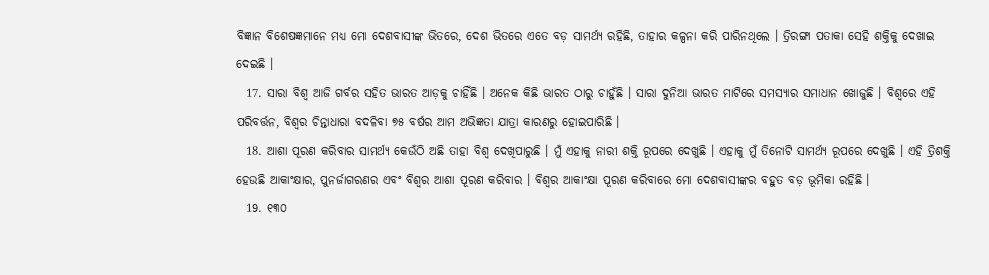ବିଜ୍ଞାନ ବିଶେଷଜ୍ଞମାନେ ମଧ୍ୟ ମୋ ଦେଶବାସୀଙ୍କ ଭିତରେ, ଦେଶ ଭିତରେ ଏତେ ବଡ଼ ସାମର୍ଥ୍ୟ ରହିଛି, ତାହାର କଳ୍ପନା କରି ପାରିନଥିଲେ । ତ୍ରିରଙ୍ଗା ପତାକା ସେହି ଶକ୍ତିକୁ ଦେଖାଇ ଦେଇଛି ।
  17. ସାରା ବିଶ୍ୱ ଆଜି ଗର୍ବର ସହିତ ଭାରତ ଆଡ଼କୁ ଚାହିଁଛି । ଅନେକ କିଛି ଭାରତ ଠାରୁ ଚାହୁଁଛି । ସାରା ଦୁନିଆ ଭାରତ ମାଟିରେ ସମସ୍ୟାର ସମାଧାନ ଖୋଜୁଛି । ବିଶ୍ୱରେ ଏହି ପରିବର୍ତ୍ତନ, ବିଶ୍ୱର ଚିନ୍ତାଧାରା ବଦଳିବା ୭୫ ବର୍ଷର ଆମ ଅଭିଜ୍ଞତା ଯାତ୍ରା କାରଣରୁ ହୋଇପାରିଛି ।
  18. ଆଶା ପୂରଣ କରିବାର ସାମର୍ଥ୍ୟ କେଉଁଠି ଅଛି ତାହା ବିଶ୍ୱ ଦେଖିପାରୁଛି । ମୁଁ ଏହାକୁ ନାରୀ ଶକ୍ତି ରୂପରେ ଦେଖୁଛି । ଏହାକୁ ମୁଁ ତିନୋଟି ସାମର୍ଥ୍ୟ ରୂପରେ ଦେଖୁଛି । ଏହି ତ୍ରିଶକ୍ତି ହେଉଛି ଆକାଂକ୍ଷାର, ପୁନର୍ଜାଗରଣର ଏବଂ ବିଶ୍ୱର ଆଶା ପୂରଣ କରିବାର । ବିଶ୍ୱର ଆକାଂକ୍ଷା ପୂରଣ କରିବାରେ ମୋ ଦେଶବାସୀଙ୍କର ବହୁତ ବଡ଼ ଭୂମିକା ରହିଛି ।
  19. ୧୩୦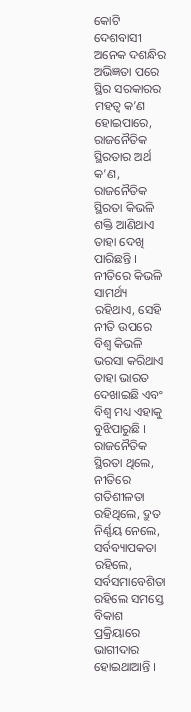କୋଟି ଦେଶବାସୀ ଅନେକ ଦଶନ୍ଧିର ଅଭିଜ୍ଞତା ପରେ ସ୍ଥିର ସରକାରର ମହତ୍ୱ କ’ଣ ହୋଇପାରେ, ରାଜନୈତିକ ସ୍ଥିରତାର ଅର୍ଥ କ’ଣ, ରାଜନୈତିକ ସ୍ଥିରତା କିଭଳି ଶକ୍ତି ଆଣିଥାଏ ତାହା ଦେଖି ପାରିଛନ୍ତି । ନୀତିରେ କିଭଳି ସାମର୍ଥ୍ୟ ରହିଥାଏ, ସେହି ନୀତି ଉପରେ ବିଶ୍ୱ କିଭଳି ଭରସା କରିଥାଏ ତାହା ଭାରତ ଦେଖାଇଛି ଏବଂ ବିଶ୍ୱ ମଧ୍ୟ ଏହାକୁ ବୁଝିପାରୁଛି । ରାଜନୈତିକ ସ୍ଥିରତା ଥିଲେ, ନୀତିରେ ଗତିଶୀଳତା ରହିଥିଲେ, ଦ୍ରୁତ ନିର୍ଣ୍ଣୟ ନେଲେ, ସର୍ବବ୍ୟାପକତା ରହିଲେ, ସର୍ବସମାବେଶିତା ରହିଲେ ସମସ୍ତେ ବିକାଶ ପ୍ରକ୍ରିୟାରେ ଭାଗୀଦାର ହୋଇଥାଆନ୍ତି ।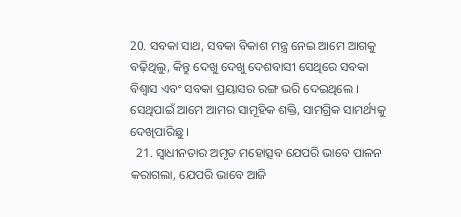20. ସବକା ସାଥ, ସବକା ବିକାଶ ମନ୍ତ୍ର ନେଇ ଆମେ ଆଗକୁ ବଢ଼ିଥିଲୁ, କିନ୍ତୁ ଦେଖୁ ଦେଖୁ ଦେଶବାସୀ ସେଥିରେ ସବକା ବିଶ୍ୱାସ ଏବଂ ସବକା ପ୍ରୟାସର ରଙ୍ଗ ଭରି ଦେଇଥିଲେ । ସେଥିପାଇଁ ଆମେ ଆମର ସାମୂହିକ ଶକ୍ତି, ସାମଗ୍ରିକ ସାମର୍ଥ୍ୟକୁ ଦେଖିପାରିଛୁ ।
  21. ସ୍ୱାଧୀନତାର ଅମୃତ ମହୋତ୍ସବ ଯେପରି ଭାବେ ପାଳନ କରାଗଲା, ଯେପରି ଭାବେ ଆଜି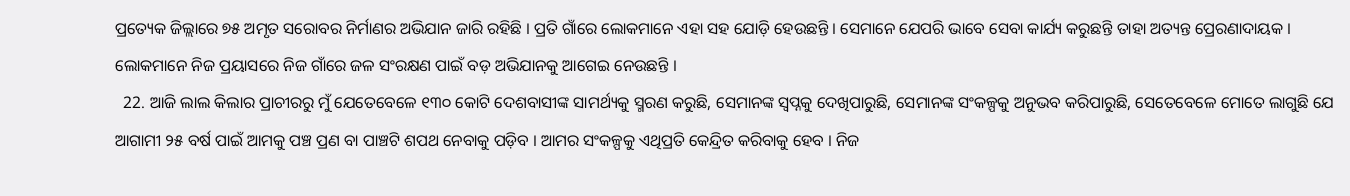ପ୍ରତ୍ୟେକ ଜିଲ୍ଲାରେ ୭୫ ଅମୃତ ସରୋବର ନିର୍ମାଣର ଅଭିଯାନ ଜାରି ରହିଛି । ପ୍ରତି ଗାଁରେ ଲୋକମାନେ ଏହା ସହ ଯୋଡ଼ି ହେଉଛନ୍ତି । ସେମାନେ ଯେପରି ଭାବେ ସେବା କାର୍ଯ୍ୟ କରୁଛନ୍ତି ତାହା ଅତ୍ୟନ୍ତ ପ୍ରେରଣାଦାୟକ । ଲୋକମାନେ ନିଜ ପ୍ରୟାସରେ ନିଜ ଗାଁରେ ଜଳ ସଂରକ୍ଷଣ ପାଇଁ ବଡ଼ ଅଭିଯାନକୁ ଆଗେଇ ନେଉଛନ୍ତି ।
  22. ଆଜି ଲାଲ କିଲାର ପ୍ରାଚୀରରୁ ମୁଁ ଯେତେବେଳେ ୧୩୦ କୋଟି ଦେଶବାସୀଙ୍କ ସାମର୍ଥ୍ୟକୁ ସ୍ମରଣ କରୁଛି, ସେମାନଙ୍କ ସ୍ୱପ୍ନକୁ ଦେଖିପାରୁଛି, ସେମାନଙ୍କ ସଂକଳ୍ପକୁ ଅନୁଭବ କରିପାରୁଛି, ସେତେବେଳେ ମୋତେ ଲାଗୁଛି ଯେ ଆଗାମୀ ୨୫ ବର୍ଷ ପାଇଁ ଆମକୁ ପଞ୍ଚ ପ୍ରଣ ବା ପାଞ୍ଚଟି ଶପଥ ନେବାକୁ ପଡ଼ିବ । ଆମର ସଂକଳ୍ପକୁ ଏଥିପ୍ରତି କେନ୍ଦ୍ରିତ କରିବାକୁ ହେବ । ନିଜ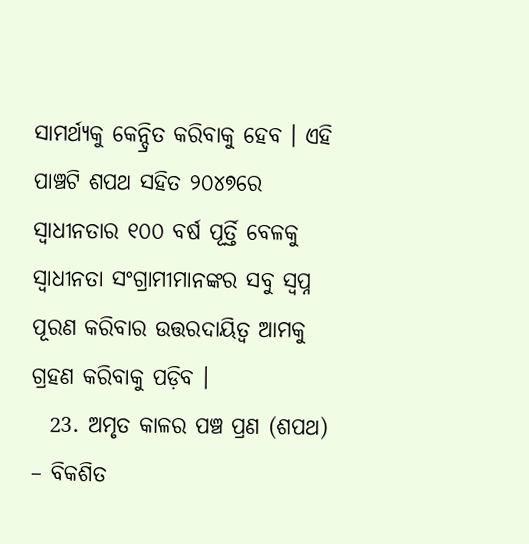ସାମର୍ଥ୍ୟକୁ କେନ୍ଦ୍ରିତ କରିବାକୁ ହେବ । ଏହି ପାଞ୍ଚଟି ଶପଥ ସହିତ ୨୦୪୭ରେ ସ୍ୱାଧୀନତାର ୧୦୦ ବର୍ଷ ପୂର୍ତ୍ତି ବେଳକୁ ସ୍ୱାଧୀନତା ସଂଗ୍ରାମୀମାନଙ୍କର ସବୁ ସ୍ୱପ୍ନ ପୂରଣ କରିବାର ଉତ୍ତରଦାୟିତ୍ୱ ଆମକୁ ଗ୍ରହଣ କରିବାକୁ ପଡ଼ିବ ।
  23. ଅମୃତ କାଳର ପଞ୍ଚ ପ୍ରଣ (ଶପଥ) – ବିକଶିତ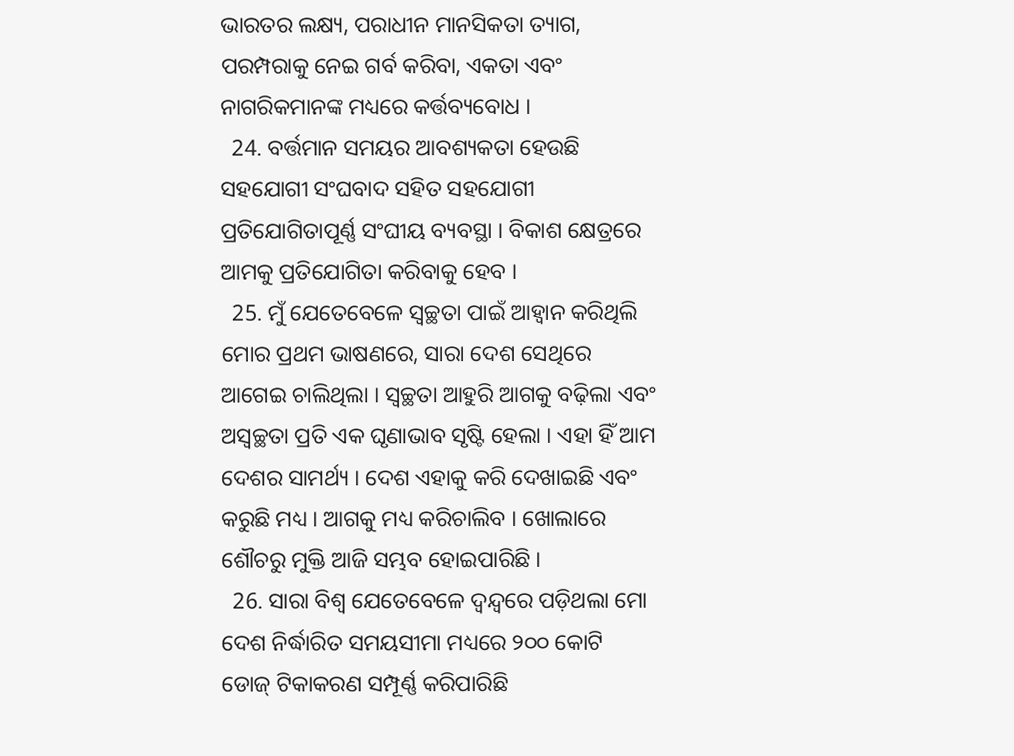ଭାରତର ଲକ୍ଷ୍ୟ, ପରାଧୀନ ମାନସିକତା ତ୍ୟାଗ, ପରମ୍ପରାକୁ ନେଇ ଗର୍ବ କରିବା, ଏକତା ଏବଂ ନାଗରିକମାନଙ୍କ ମଧ୍ୟରେ କର୍ତ୍ତବ୍ୟବୋଧ ।
  24. ବର୍ତ୍ତମାନ ସମୟର ଆବଶ୍ୟକତା ହେଉଛି ସହଯୋଗୀ ସଂଘବାଦ ସହିତ ସହଯୋଗୀ ପ୍ରତିଯୋଗିତାପୂର୍ଣ୍ଣ ସଂଘୀୟ ବ୍ୟବସ୍ଥା । ବିକାଶ କ୍ଷେତ୍ରରେ ଆମକୁ ପ୍ରତିଯୋଗିତା କରିବାକୁ ହେବ ।
  25. ମୁଁ ଯେତେବେଳେ ସ୍ୱଚ୍ଛତା ପାଇଁ ଆହ୍ୱାନ କରିଥିଲି ମୋର ପ୍ରଥମ ଭାଷଣରେ, ସାରା ଦେଶ ସେଥିରେ ଆଗେଇ ଚାଲିଥିଲା । ସ୍ୱଚ୍ଛତା ଆହୁରି ଆଗକୁ ବଢ଼ିଲା ଏବଂ ଅସ୍ୱଚ୍ଛତା ପ୍ରତି ଏକ ଘୃଣାଭାବ ସୃଷ୍ଟି ହେଲା । ଏହା ହିଁ ଆମ ଦେଶର ସାମର୍ଥ୍ୟ । ଦେଶ ଏହାକୁ କରି ଦେଖାଇଛି ଏବଂ କରୁଛି ମଧ୍ୟ । ଆଗକୁ ମଧ୍ୟ କରିଚାଲିବ । ଖୋଲାରେ ଶୌଚରୁ ମୁକ୍ତି ଆଜି ସମ୍ଭବ ହୋଇପାରିଛି ।
  26. ସାରା ବିଶ୍ୱ ଯେତେବେଳେ ଦ୍ୱନ୍ଦ୍ୱରେ ପଡ଼ିଥଲା ମୋ ଦେଶ ନିର୍ଦ୍ଧାରିତ ସମୟସୀମା ମଧ୍ୟରେ ୨୦୦ କୋଟି ଡୋଜ୍‌ ଟିକାକରଣ ସମ୍ପୂର୍ଣ୍ଣ କରିପାରିଛି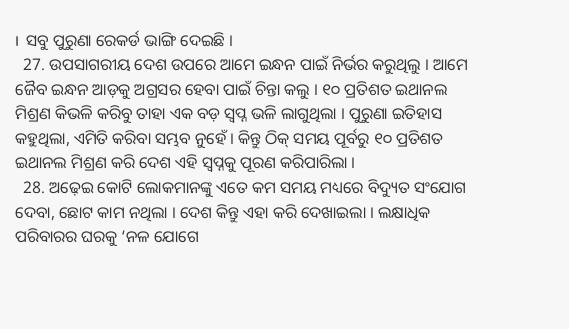।  ସବୁ ପୁରୁଣା ରେକର୍ଡ ଭାଙ୍ଗି ଦେଇଛି ।
  27. ଉପସାଗରୀୟ ଦେଶ ଉପରେ ଆମେ ଇନ୍ଧନ ପାଇଁ ନିର୍ଭର କରୁଥିଲୁ । ଆମେ ଜୈବ ଇନ୍ଧନ ଆଡ଼କୁ ଅଗ୍ରସର ହେବା ପାଇଁ ଚିନ୍ତା କଲୁ । ୧୦ ପ୍ରତିଶତ ଇଥାନଲ ମିଶ୍ରଣ କିଭଳି କରିବୁ ତାହା ଏକ ବଡ଼ ସ୍ୱପ୍ନ ଭଳି ଲାଗୁଥିଲା । ପୁରୁଣା ଇତିହାସ କହୁଥିଲା, ଏମିତି କରିବା ସମ୍ଭବ ନୁହେଁ । କିନ୍ତୁ ଠିକ୍‌ ସମୟ ପୂର୍ବରୁ ୧୦ ପ୍ରତିଶତ ଇଥାନଲ ମିଶ୍ରଣ କରି ଦେଶ ଏହି ସ୍ୱପ୍ନକୁ ପୂରଣ କରିପାରିଲା ।
  28. ଅଢ଼େଇ କୋଟି ଲୋକମାନଙ୍କୁ ଏତେ କମ ସମୟ ମଧ୍ୟରେ ବିଦ୍ୟୁତ ସଂଯୋଗ ଦେବା, ଛୋଟ କାମ ନଥିଲା । ଦେଶ କିନ୍ତୁ ଏହା କରି ଦେଖାଇଲା । ଲକ୍ଷାଧିକ ପରିବାରର ଘରକୁ ‘ନଳ ଯୋଗେ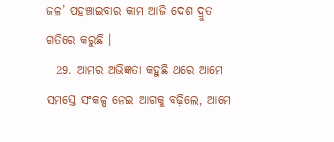ଜଳ’ ପହଞ୍ଚାଇବାର କାମ ଆଜି ଦେଶ ଦ୍ରୁତ ଗତିରେ କରୁଛି ।
  29. ଆମର ଅଭିଜ୍ଞତା କହୁଛି ଥରେ ଆମେ ସମସ୍ତେ ସଂକଳ୍ପ ନେଇ ଆଗକୁ ବଢ଼ିଲେ, ଆମେ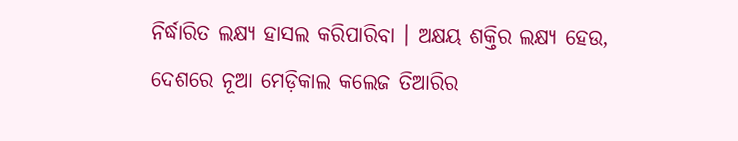ନିର୍ଦ୍ଧାରିତ ଲକ୍ଷ୍ୟ ହାସଲ କରିପାରିବା । ଅକ୍ଷୟ ଶକ୍ତିର ଲକ୍ଷ୍ୟ ହେଉ, ଦେଶରେ ନୂଆ ମେଡ଼ିକାଲ କଲେଜ ତିଆରିର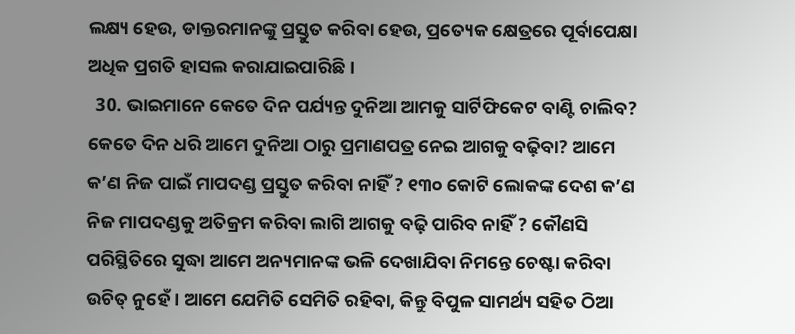ଲକ୍ଷ୍ୟ ହେଉ, ଡାକ୍ତରମାନଙ୍କୁ ପ୍ରସ୍ତୁତ କରିବା ହେଉ, ପ୍ରତ୍ୟେକ କ୍ଷେତ୍ରରେ ପୂର୍ବାପେକ୍ଷା ଅଧିକ ପ୍ରଗତି ହାସଲ କରାଯାଇପାରିଛି ।
  30. ଭାଇମାନେ କେତେ ଦିନ ପର୍ଯ୍ୟନ୍ତ ଦୁନିଆ ଆମକୁ ସାର୍ଟିଫିକେଟ ବାଣ୍ଟି ଚାଲିବ? କେତେ ଦିନ ଧରି ଆମେ ଦୁନିଆ ଠାରୁ ପ୍ରମାଣପତ୍ର ନେଇ ଆଗକୁ ବଢ଼ିବା? ଆମେ କ’ଣ ନିଜ ପାଇଁ ମାପଦଣ୍ଡ ପ୍ରସ୍ତୁତ କରିବା ନାହିଁ ? ୧୩୦ କୋଟି ଲୋକଙ୍କ ଦେଶ କ’ଣ ନିଜ ମାପଦଣ୍ଡକୁ ଅତିକ୍ରମ କରିବା ଲାଗି ଆଗକୁ ବଢ଼ି ପାରିବ ନାହିଁ ? କୌଣସି ପରିସ୍ଥିତିରେ ସୁଦ୍ଧା ଆମେ ଅନ୍ୟମାନଙ୍କ ଭଳି ଦେଖାଯିବା ନିମନ୍ତେ ଚେଷ୍ଟା କରିବା ଉଚିତ୍‌ ନୁହେଁ । ଆମେ ଯେମିତି ସେମିତି ରହିବା, କିନ୍ତୁ ବିପୁଳ ସାମର୍ଥ୍ୟ ସହିତ ଠିଆ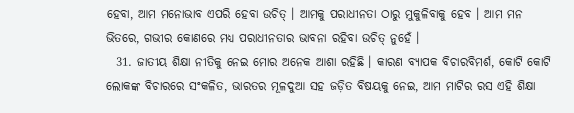ହେବା, ଆମ ମନୋଭାବ ଏପରି ହେବା ଉଚିତ୍‌ । ଆମକୁ ପରାଧୀନତା ଠାରୁ ମୁକୁଳିବାକୁ ହେବ । ଆମ ମନ ଭିତରେ, ଗଭୀର କୋଣରେ ମଧ୍ୟ ପରାଧୀନତାର ଭାବନା ରହିବା ଉଚିତ୍‌ ନୁହେଁ ।
  31. ଜାତୀୟ ଶିକ୍ଷା ନୀତିକୁ ନେଇ ମୋର ଅନେକ ଆଶା ରହିଛି । କାରଣ ବ୍ୟାପକ ବିଚାରବିମର୍ଶ, କୋଟି କୋଟି ଲୋକଙ୍କ ବିଚାରରେ ସଂକଳିତ, ଭାରତର ମୂଳଦୁଆ ସହ ଜଡ଼ିତ ବିଷୟକୁ ନେଇ, ଆମ ମାଟିର ରସ ଏହି ଶିକ୍ଷା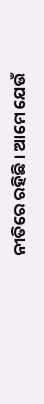ନୀତିରେ ରହିଛି । ଆମେ ଯେଉଁ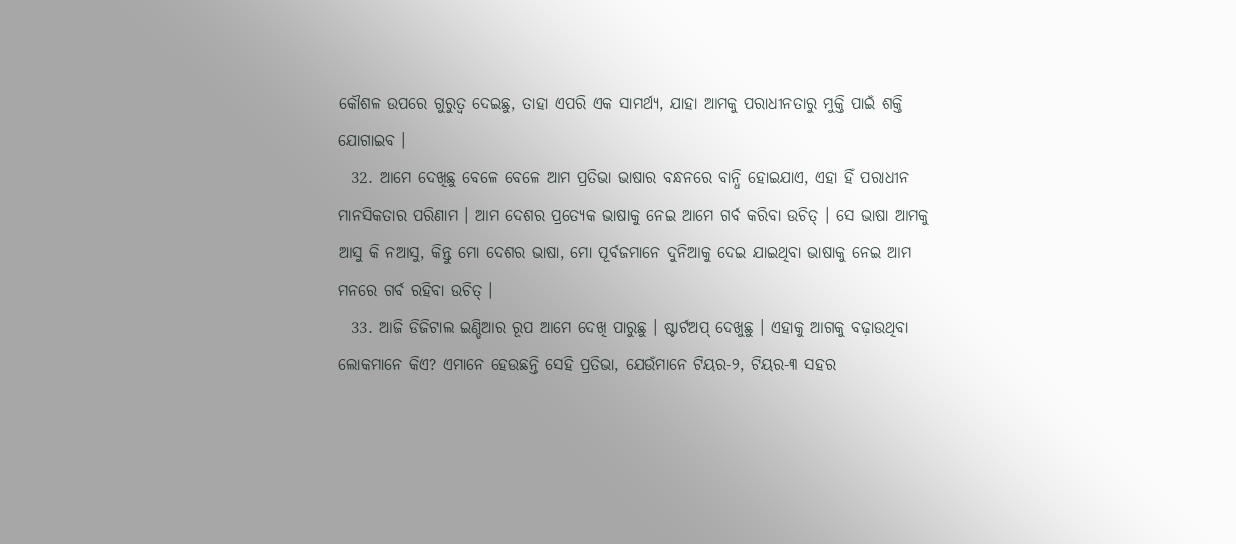କୌଶଳ ଉପରେ ଗୁରୁତ୍ୱ ଦେଇଛୁ, ତାହା ଏପରି ଏକ ସାମର୍ଥ୍ୟ, ଯାହା ଆମକୁ ପରାଧୀନତାରୁ ମୁକ୍ତି ପାଇଁ ଶକ୍ତି ଯୋଗାଇବ ।
  32. ଆମେ ଦେଖିଛୁ ବେଳେ ବେଳେ ଆମ ପ୍ରତିଭା ଭାଷାର ବନ୍ଧନରେ ବାନ୍ଧି ହୋଇଯାଏ, ଏହା ହିଁ ପରାଧୀନ ମାନସିକତାର ପରିଣାମ । ଆମ ଦେଶର ପ୍ରତ୍ୟେକ ଭାଷାକୁ ନେଇ ଆମେ ଗର୍ବ କରିବା ଉଚିତ୍‌ । ସେ ଭାଷା ଆମକୁ ଆସୁ କି ନଆସୁ, କିନ୍ତୁ ମୋ ଦେଶର ଭାଷା, ମୋ ପୂର୍ବଜମାନେ ଦୁନିଆକୁ ଦେଇ ଯାଇଥିବା ଭାଷାକୁ ନେଇ ଆମ ମନରେ ଗର୍ବ ରହିବା ଉଚିତ୍‌ ।
  33. ଆଜି ଡିଜିଟାଲ ଇଣ୍ଡିଆର ରୂପ ଆମେ ଦେଖି ପାରୁଛୁ । ଷ୍ଟାର୍ଟଅପ୍ ଦେଖୁଛୁ । ଏହାକୁ ଆଗକୁ ବଢ଼ାଉଥିବା ଲୋକମାନେ କିଏ? ଏମାନେ ହେଉଛନ୍ତି ସେହି ପ୍ରତିଭା, ଯେଉଁମାନେ ଟିୟର-୨, ଟିୟର-୩ ସହର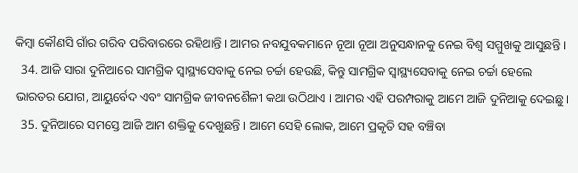କିମ୍ବା କୌଣସି ଗାଁର ଗରିବ ପରିବାରରେ ରହିଥାନ୍ତି । ଆମର ନବଯୁବକମାନେ ନୂଆ ନୂଆ ଅନୁସନ୍ଧାନକୁ ନେଇ ବିଶ୍ୱ ସମ୍ମୁଖକୁ ଆସୁଛନ୍ତି ।
  34. ଆଜି ସାରା ଦୁନିଆରେ ସାମଗ୍ରିକ ସ୍ୱାସ୍ଥ୍ୟସେବାକୁ ନେଇ ଚର୍ଚ୍ଚା ହେଉଛି, କିନ୍ତୁ ସାମଗ୍ରିକ ସ୍ୱାସ୍ଥ୍ୟସେବାକୁ ନେଇ ଚର୍ଚ୍ଚା ହେଲେ ଭାରତର ଯୋଗ, ଆୟୁର୍ବେଦ ଏବଂ ସାମଗ୍ରିକ ଜୀବନଶୈଳୀ କଥା ଉଠିଥାଏ । ଆମର ଏହି ପରମ୍ପରାକୁ ଆମେ ଆଜି ଦୁନିଆକୁ ଦେଇଛୁ।
  35. ଦୁନିଆରେ ସମସ୍ତେ ଆଜି ଆମ ଶକ୍ତିକୁ ଦେଖୁଛନ୍ତି । ଆମେ ସେହି ଲୋକ, ଆମେ ପ୍ରକୃତି ସହ ବଞ୍ଚିବା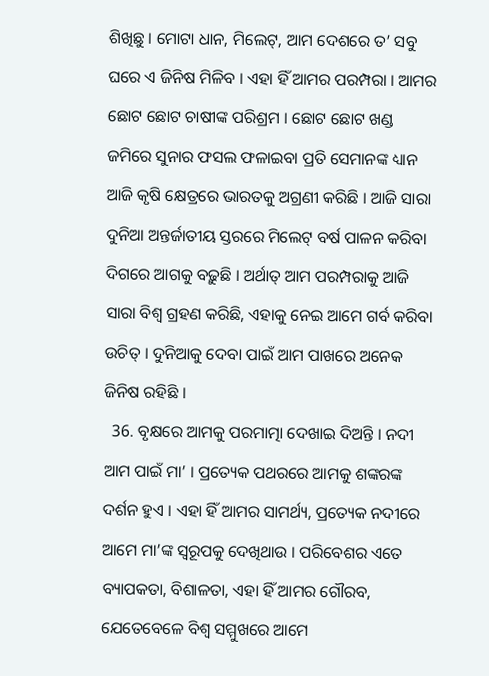ଶିଖିଛୁ । ମୋଟା ଧାନ, ମିଲେଟ୍‌, ଆମ ଦେଶରେ ତ’ ସବୁ ଘରେ ଏ ଜିନିଷ ମିଳିବ । ଏହା ହିଁ ଆମର ପରମ୍ପରା । ଆମର ଛୋଟ ଛୋଟ ଚାଷୀଙ୍କ ପରିଶ୍ରମ । ଛୋଟ ଛୋଟ ଖଣ୍ଡ ଜମିରେ ସୁନାର ଫସଲ ଫଳାଇବା ପ୍ରତି ସେମାନଙ୍କ ଧ୍ୟାନ ଆଜି କୃଷି କ୍ଷେତ୍ରରେ ଭାରତକୁ ଅଗ୍ରଣୀ କରିଛି । ଆଜି ସାରା ଦୁନିଆ ଅନ୍ତର୍ଜାତୀୟ ସ୍ତରରେ ମିଲେଟ୍‌ ବର୍ଷ ପାଳନ କରିବା ଦିଗରେ ଆଗକୁ ବଢ଼ୁଛି । ଅର୍ଥାତ୍‌ ଆମ ପରମ୍ପରାକୁ ଆଜି ସାରା ବିଶ୍ୱ ଗ୍ରହଣ କରିଛି, ଏହାକୁ ନେଇ ଆମେ ଗର୍ବ କରିବା ଉଚିତ୍‌ । ଦୁନିଆକୁ ଦେବା ପାଇଁ ଆମ ପାଖରେ ଅନେକ ଜିନିଷ ରହିଛି ।
  36. ବୃକ୍ଷରେ ଆମକୁ ପରମାତ୍ମା ଦେଖାଇ ଦିଅନ୍ତି । ନଦୀ ଆମ ପାଇଁ ମା’ । ପ୍ରତ୍ୟେକ ପଥରରେ ଆମକୁ ଶଙ୍କରଙ୍କ ଦର୍ଶନ ହୁଏ । ଏହା ହିଁ ଆମର ସାମର୍ଥ୍ୟ, ପ୍ରତ୍ୟେକ ନଦୀରେ ଆମେ ମା’ଙ୍କ ସ୍ୱରୂପକୁ ଦେଖିଥାଉ । ପରିବେଶର ଏତେ ବ୍ୟାପକତା, ବିଶାଳତା, ଏହା ହିଁ ଆମର ଗୌରବ, ଯେତେବେଳେ ବିଶ୍ୱ ସମ୍ମୁଖରେ ଆମେ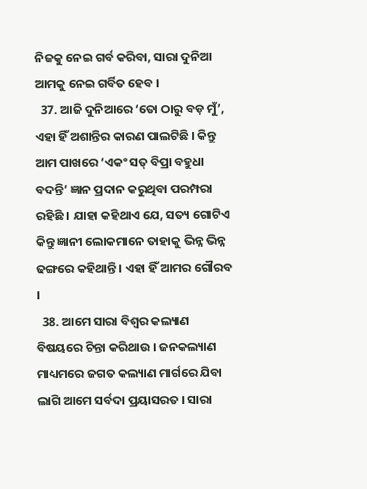ନିଜକୁ ନେଇ ଗର୍ବ କରିବା, ସାରା ଦୁନିଆ ଆମକୁ ନେଇ ଗର୍ବିତ ହେବ ।
  37. ଆଜି ଦୁନିଆରେ ‘ତୋ ଠାରୁ ବଡ଼ ମୁଁ’, ଏହା ହିଁ ଅଶାନ୍ତିର କାରଣ ପାଲଟିଛି । କିନ୍ତୁ ଆମ ପାଖରେ ‘ଏକଂ ସତ୍‌ ବିପ୍ରା ବହୁଧା ବଦନ୍ତି’ ଜ୍ଞାନ ପ୍ରଦାନ କରୁଥିବା ପରମ୍ପରା ରହିଛି । ଯାହା କହିଥାଏ ଯେ, ସତ୍ୟ ଗୋଟିଏ କିନ୍ତୁ ଜ୍ଞାନୀ ଲୋକମାନେ ତାହାକୁ ଭିନ୍ନ ଭିନ୍ନ ଢଙ୍ଗରେ କହିଥାନ୍ତି । ଏହା ହିଁ ଆମର ଗୌରବ ।
  38. ଆମେ ସାରା ବିଶ୍ୱର କଲ୍ୟାଣ ବିଷୟରେ ଚିନ୍ତା କରିଥାଉ । ଜନକଲ୍ୟାଣ ମାଧ୍ୟମରେ ଜଗତ କଲ୍ୟାଣ ମାର୍ଗରେ ଯିବା ଲାଗି ଆମେ ସର୍ବଦା ପ୍ରୟାସରତ । ସାରା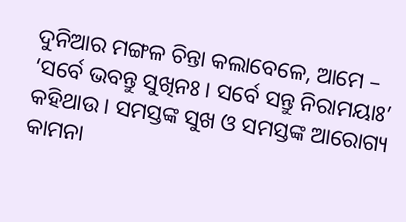ଦୁନିଆର ମଙ୍ଗଳ ଚିନ୍ତା କଲାବେଳେ, ଆମେ – ‘ସର୍ବେ ଭବନ୍ତୁ ସୁଖିନଃ । ସର୍ବେ ସନ୍ତୁ ନିରାମୟାଃ’ କହିଥାଉ । ସମସ୍ତଙ୍କ ସୁଖ ଓ ସମସ୍ତଙ୍କ ଆରୋଗ୍ୟ କାମନା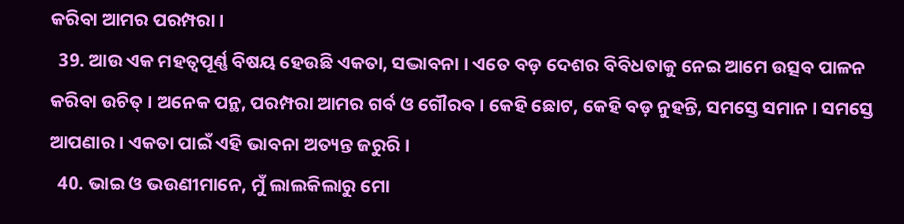କରିବା ଆମର ପରମ୍ପରା ।
  39. ଆଉ ଏକ ମହତ୍ୱପୂର୍ଣ୍ଣ ବିଷୟ ହେଉଛି ଏକତା, ସଦ୍ଭାବନା । ଏତେ ବଡ଼ ଦେଶର ବିବିଧତାକୁ ନେଇ ଆମେ ଉତ୍ସବ ପାଳନ କରିବା ଉଚିତ୍‌ । ଅନେକ ପନ୍ଥ, ପରମ୍ପରା ଆମର ଗର୍ବ ଓ ଗୌରବ । କେହି ଛୋଟ, କେହି ବଡ଼ ନୁହନ୍ତି, ସମସ୍ତେ ସମାନ । ସମସ୍ତେ ଆପଣାର । ଏକତା ପାଇଁ ଏହି ଭାବନା ଅତ୍ୟନ୍ତ ଜରୁରି ।
  40. ଭାଇ ଓ ଭଉଣୀମାନେ, ମୁଁ ଲାଲକିଲାରୁ ମୋ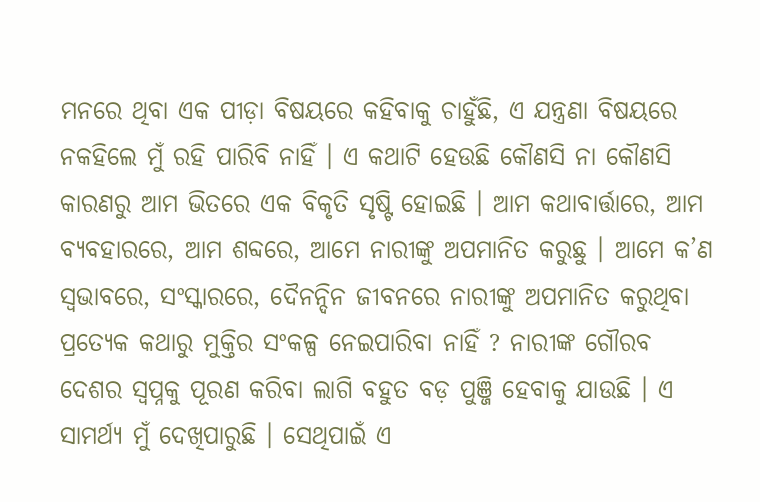ମନରେ ଥିବା ଏକ ପୀଡ଼ା ବିଷୟରେ କହିବାକୁ ଚାହୁଁଛି, ଏ ଯନ୍ତ୍ରଣା ବିଷୟରେ ନକହିଲେ ମୁଁ ରହି ପାରିବି ନାହିଁ । ଏ କଥାଟି ହେଉଛି କୌଣସି ନା କୌଣସି କାରଣରୁ ଆମ ଭିତରେ ଏକ ବିକୃତି ସୃଷ୍ଟି ହୋଇଛି । ଆମ କଥାବାର୍ତ୍ତାରେ, ଆମ ବ୍ୟବହାରରେ, ଆମ ଶବ୍ଦରେ, ଆମେ ନାରୀଙ୍କୁ ଅପମାନିତ କରୁଛୁ । ଆମେ କ’ଣ ସ୍ୱଭାବରେ, ସଂସ୍କାରରେ, ଦୈନନ୍ଦିନ ଜୀବନରେ ନାରୀଙ୍କୁ ଅପମାନିତ କରୁଥିବା ପ୍ରତ୍ୟେକ କଥାରୁ ମୁକ୍ତିର ସଂକଳ୍ପ ନେଇପାରିବା ନାହିଁ ? ନାରୀଙ୍କ ଗୌରବ ଦେଶର ସ୍ୱପ୍ନକୁ ପୂରଣ କରିବା ଲାଗି ବହୁତ ବଡ଼ ପୁଞ୍ଜି ହେବାକୁ ଯାଉଛି । ଏ ସାମର୍ଥ୍ୟ ମୁଁ ଦେଖିପାରୁଛି । ସେଥିପାଇଁ ଏ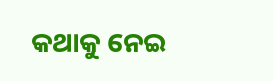କଥାକୁ ନେଇ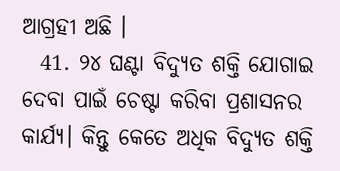ଆଗ୍ରହୀ ଅଛି ।
  41. ୨୪ ଘଣ୍ଟା ବିଦ୍ୟୁତ ଶକ୍ତି ଯୋଗାଇ ଦେବା ପାଇଁ ଚେଷ୍ଟା କରିବା ପ୍ରଶାସନର କାର୍ଯ୍ୟ। କିନ୍ତୁ କେତେ ଅଧିକ ବିଦ୍ୟୁତ ଶକ୍ତି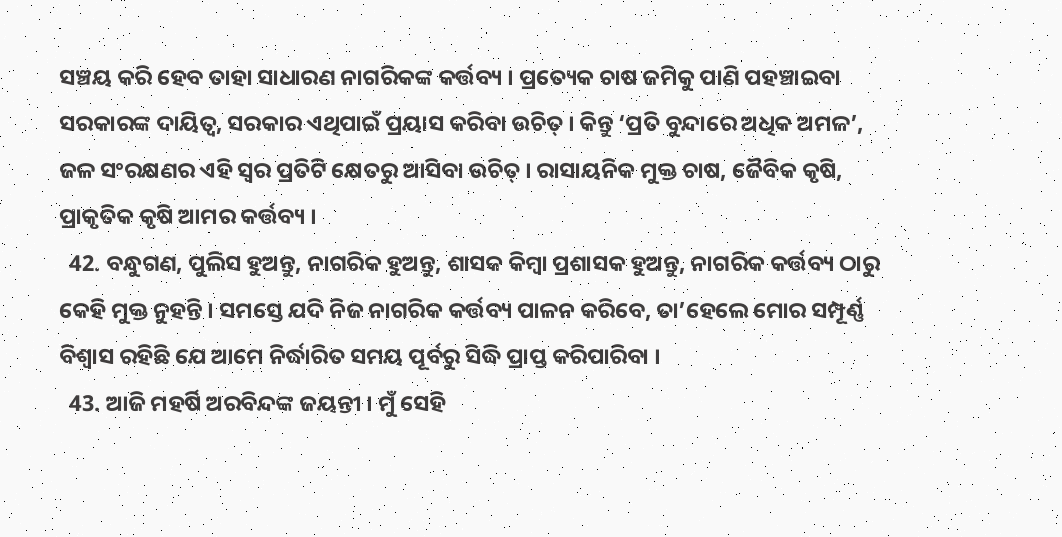ସଞ୍ଚୟ କରି ହେବ ତାହା ସାଧାରଣ ନାଗରିକଙ୍କ କର୍ତ୍ତବ୍ୟ । ପ୍ରତ୍ୟେକ ଚାଷ ଜମିକୁ ପାଣି ପହଞ୍ଚାଇବା ସରକାରଙ୍କ ଦାୟିତ୍ୱ, ସରକାର ଏଥିପାଇଁ ପ୍ରୟାସ କରିବା ଉଚିତ୍‌ । କିନ୍ତୁ ‘ପ୍ରତି ବୁନ୍ଦାରେ ଅଧିକ ଅମଳ’, ଜଳ ସଂରକ୍ଷଣର ଏହି ସ୍ୱର ପ୍ରତିଟି କ୍ଷେତରୁ ଆସିବା ଉଚିତ୍‌ । ରାସାୟନିକ ମୁକ୍ତ ଚାଷ, ଜୈବିକ କୃଷି, ପ୍ରାକୃତିକ କୃଷି ଆମର କର୍ତ୍ତବ୍ୟ ।
  42. ବନ୍ଧୁଗଣ, ପୁଲିସ ହୁଅନ୍ତୁ, ନାଗରିକ ହୁଅନ୍ତୁ, ଶାସକ କିମ୍ବା ପ୍ରଶାସକ ହୁଅନ୍ତୁ, ନାଗରିକ କର୍ତ୍ତବ୍ୟ ଠାରୁ କେହି ମୁକ୍ତ ନୁହନ୍ତି । ସମସ୍ତେ ଯଦି ନିଜ ନାଗରିକ କର୍ତ୍ତବ୍ୟ ପାଳନ କରିବେ, ତା’ହେଲେ ମୋର ସମ୍ପୂର୍ଣ୍ଣ ବିଶ୍ୱାସ ରହିଛି ଯେ ଆମେ ନିର୍ଦ୍ଧାରିତ ସମୟ ପୂର୍ବରୁ ସିଦ୍ଧି ପ୍ରାପ୍ତ କରିପାରିବା ।
  43. ଆଜି ମହର୍ଷି ଅରବିନ୍ଦଙ୍କ ଜୟନ୍ତୀ । ମୁଁ ସେହି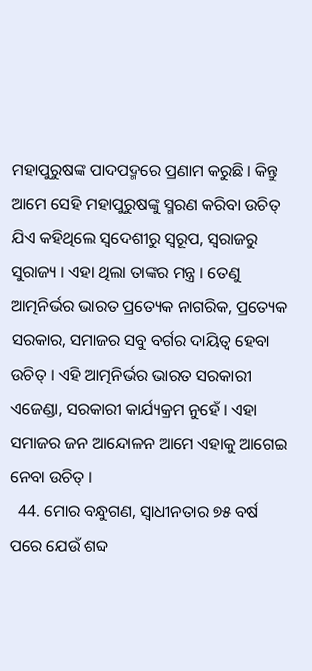ମହାପୁରୁଷଙ୍କ ପାଦପଦ୍ମରେ ପ୍ରଣାମ କରୁଛି । କିନ୍ତୁ ଆମେ ସେହି ମହାପୁରୁଷଙ୍କୁ ସ୍ମରଣ କରିବା ଉଚିତ୍‌ ଯିଏ କହିଥିଲେ ସ୍ୱଦେଶୀରୁ ସ୍ୱରୂପ, ସ୍ୱରାଜରୁ ସୁରାଜ୍ୟ । ଏହା ଥିଲା ତାଙ୍କର ମନ୍ତ୍ର । ତେଣୁ ଆତ୍ମନିର୍ଭର ଭାରତ ପ୍ରତ୍ୟେକ ନାଗରିକ, ପ୍ରତ୍ୟେକ ସରକାର, ସମାଜର ସବୁ ବର୍ଗର ଦାୟିତ୍ୱ ହେବା ଉଚିତ୍‌ । ଏହି ଆତ୍ମନିର୍ଭର ଭାରତ ସରକାରୀ ଏଜେଣ୍ଡା, ସରକାରୀ କାର୍ଯ୍ୟକ୍ରମ ନୁହେଁ । ଏହା ସମାଜର ଜନ ଆନ୍ଦୋଳନ ଆମେ ଏହାକୁ ଆଗେଇ ନେବା ଉଚିତ୍‌ ।
  44. ମୋର ବନ୍ଧୁଗଣ, ସ୍ୱାଧୀନତାର ୭୫ ବର୍ଷ ପରେ ଯେଉଁ ଶବ୍ଦ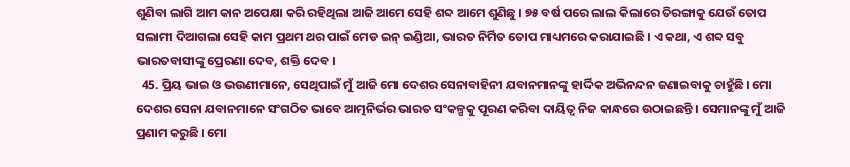ଶୁଣିବା ଲାଗି ଆମ କାନ ଅପେକ୍ଷା କରି ରହିଥିଲା ଆଜି ଆମେ ସେହି ଶବ୍ଦ ଆମେ ଶୁଣିଛୁ । ୭୫ ବର୍ଷ ପରେ ଲାଲ କିଲାରେ ତିରଙ୍ଗାକୁ ଯେଉଁ ତୋପ ସଲାମୀ ଦିଆଗଲା ସେହି କାମ ପ୍ରଥମ ଥର ପାଇଁ ମେଡ ଇନ୍‌ ଇଣ୍ଡିଆ, ଭାରତ ନିର୍ମିତ ତୋପ ମାଧ୍ୟମରେ କରାଯାଇଛି । ଏ କଥା, ଏ ଶବ୍ଦ ସବୁ ଭାରତବାସୀଙ୍କୁ ପ୍ରେରଣା ଦେବ, ଶକ୍ତି ଦେବ ।
  45. ପ୍ରିୟ ଭାଇ ଓ ଭଉଣୀମାନେ, ସେଥିପାଇଁ ମୁଁ ଆଜି ମୋ ଦେଶର ସେନାବାହିନୀ ଯବାନମାନଙ୍କୁ ହାର୍ଦ୍ଦିକ ଅଭିନନ୍ଦନ ଜଣାଇବାକୁ ଚାହୁଁଛି । ମୋ ଦେଶର ସେନା ଯବାନମାନେ ସଂଗଠିତ ଭାବେ ଆତ୍ମନିର୍ଭର ଭାରତ ସଂକଳ୍ପକୁ ପୂରଣ କରିବା ଦାୟିତ୍ୱ ନିଜ କାନ୍ଧରେ ଉଠାଇଛନ୍ତି । ସେମାନଙ୍କୁ ମୁଁ ଆଜି ପ୍ରଣାମ କରୁଛି । ମୋ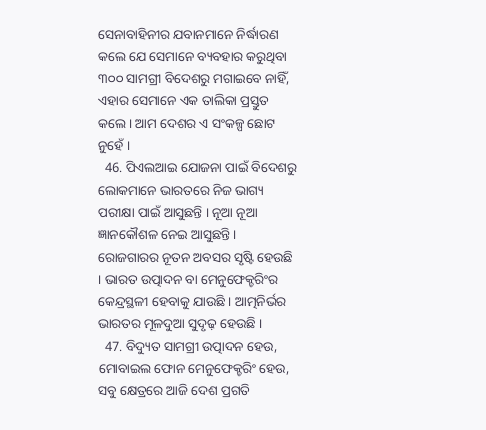ସେନାବାହିନୀର ଯବାନମାନେ ନିର୍ଦ୍ଧାରଣ କଲେ ଯେ ସେମାନେ ବ୍ୟବହାର କରୁଥିବା ୩୦୦ ସାମଗ୍ରୀ ବିଦେଶରୁ ମଗାଇବେ ନାହିଁ, ଏହାର ସେମାନେ ଏକ ତାଲିକା ପ୍ରସ୍ତୁତ କଲେ । ଆମ ଦେଶର ଏ ସଂକଳ୍ପ ଛୋଟ ନୁହେଁ ।
  46. ପିଏଲଆଇ ଯୋଜନା ପାଇଁ ବିଦେଶରୁ ଲୋକମାନେ ଭାରତରେ ନିଜ ଭାଗ୍ୟ ପରୀକ୍ଷା ପାଇଁ ଆସୁଛନ୍ତି । ନୂଆ ନୂଆ ଜ୍ଞାନକୌଶଳ ନେଇ ଆସୁଛନ୍ତି । ରୋଜଗାରର ନୂତନ ଅବସର ସୃଷ୍ଟି ହେଉଛି । ଭାରତ ଉତ୍ପାଦନ ବା ମେନୁଫେକ୍ଚରିଂର କେନ୍ଦ୍ରସ୍ଥଳୀ ହେବାକୁ ଯାଉଛି । ଆତ୍ମନିର୍ଭର ଭାରତର ମୂଳଦୁଆ ସୁଦୃଢ଼ ହେଉଛି ।
  47. ବିଦ୍ୟୁତ ସାମଗ୍ରୀ ଉତ୍ପାଦନ ହେଉ, ମୋବାଇଲ ଫୋନ ମେନୁଫେକ୍ଚରିଂ ହେଉ, ସବୁ କ୍ଷେତ୍ରରେ ଆଜି ଦେଶ ପ୍ରଗତି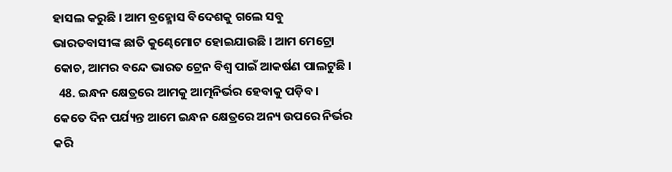ହାସଲ କରୁଛି । ଆମ ବ୍ରହ୍ମୋସ ବିଦେଶକୁ ଗଲେ ସବୁ ଭାରତବାସୀଙ୍କ ଛାତି କୁଣ୍ଢେମୋଟ ହୋଇଯାଉଛି । ଆମ ମେଟ୍ରୋ କୋଚ, ଆମର ବନ୍ଦେ ଭାରତ ଟ୍ରେନ ବିଶ୍ୱ ପାଇଁ ଆକର୍ଷଣ ପାଲଟୁଛି ।
  48. ଇନ୍ଧନ କ୍ଷେତ୍ରରେ ଆମକୁ ଆତ୍ମନିର୍ଭର ହେବାକୁ ପଡ଼ିବ । କେତେ ଦିନ ପର୍ଯ୍ୟନ୍ତ ଆମେ ଇନ୍ଧନ କ୍ଷେତ୍ରରେ ଅନ୍ୟ ଉପରେ ନିର୍ଭର କରି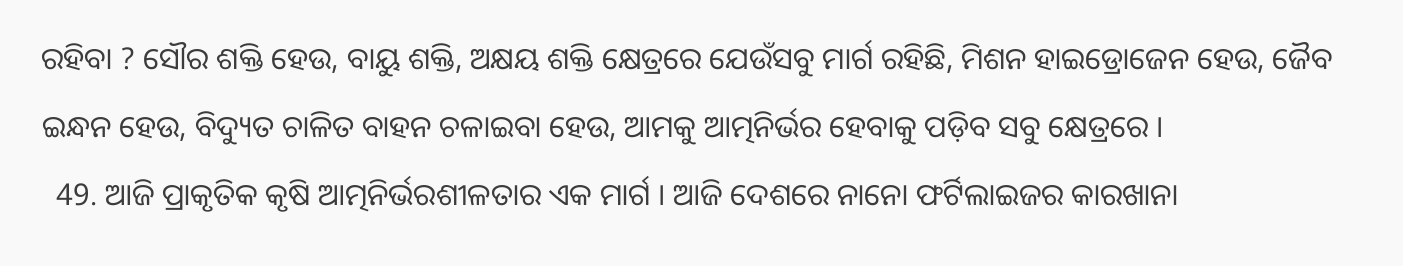ରହିବା ? ସୌର ଶକ୍ତି ହେଉ, ବାୟୁ ଶକ୍ତି, ଅକ୍ଷୟ ଶକ୍ତି କ୍ଷେତ୍ରରେ ଯେଉଁସବୁ ମାର୍ଗ ରହିଛି, ମିଶନ ହାଇଡ୍ରୋଜେନ ହେଉ, ଜୈବ ଇନ୍ଧନ ହେଉ, ବିଦ୍ୟୁତ ଚାଳିତ ବାହନ ଚଳାଇବା ହେଉ, ଆମକୁ ଆତ୍ମନିର୍ଭର ହେବାକୁ ପଡ଼ିବ ସବୁ କ୍ଷେତ୍ରରେ ।
  49. ଆଜି ପ୍ରାକୃତିକ କୃଷି ଆତ୍ମନିର୍ଭରଶୀଳତାର ଏକ ମାର୍ଗ । ଆଜି ଦେଶରେ ନାନୋ ଫର୍ଟିଲାଇଜର କାରଖାନା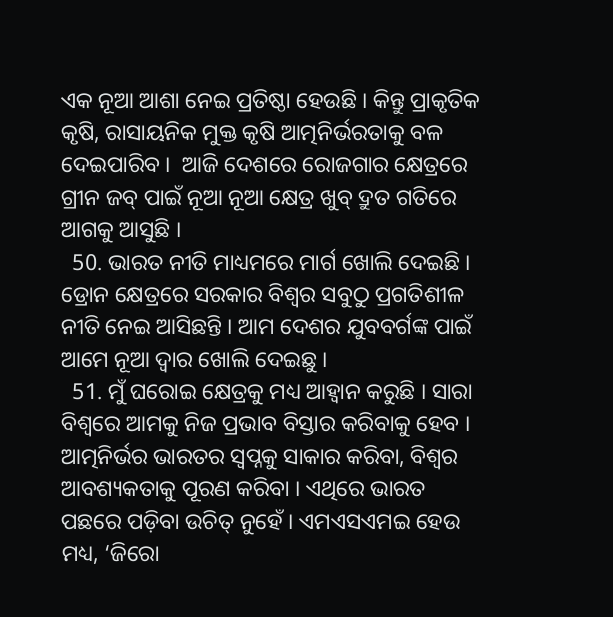ଏକ ନୂଆ ଆଶା ନେଇ ପ୍ରତିଷ୍ଠା ହେଉଛି । କିନ୍ତୁ ପ୍ରାକୃତିକ କୃଷି, ରାସାୟନିକ ମୁକ୍ତ କୃଷି ଆତ୍ମନିର୍ଭରତାକୁ ବଳ ଦେଇପାରିବ ।  ଆଜି ଦେଶରେ ରୋଜଗାର କ୍ଷେତ୍ରରେ ଗ୍ରୀନ ଜବ୍‌ ପାଇଁ ନୂଆ ନୂଆ କ୍ଷେତ୍ର ଖୁବ୍‌ ଦ୍ରୁତ ଗତିରେ ଆଗକୁ ଆସୁଛି ।
  50. ଭାରତ ନୀତି ମାଧ୍ୟମରେ ମାର୍ଗ ଖୋଲି ଦେଇଛି । ଡ୍ରୋନ କ୍ଷେତ୍ରରେ ସରକାର ବିଶ୍ୱର ସବୁଠୁ ପ୍ରଗତିଶୀଳ ନୀତି ନେଇ ଆସିଛନ୍ତି । ଆମ ଦେଶର ଯୁବବର୍ଗଙ୍କ ପାଇଁ ଆମେ ନୂଆ ଦ୍ୱାର ଖୋଲି ଦେଇଛୁ ।
  51. ମୁଁ ଘରୋଇ କ୍ଷେତ୍ରକୁ ମଧ୍ୟ ଆହ୍ୱାନ କରୁଛି । ସାରା ବିଶ୍ୱରେ ଆମକୁ ନିଜ ପ୍ରଭାବ ବିସ୍ତାର କରିବାକୁ ହେବ । ଆତ୍ମନିର୍ଭର ଭାରତର ସ୍ୱପ୍ନକୁ ସାକାର କରିବା, ବିଶ୍ୱର ଆବଶ୍ୟକତାକୁ ପୂରଣ କରିବା । ଏଥିରେ ଭାରତ ପଛରେ ପଡ଼ିବା ଉଚିତ୍‌ ନୁହେଁ । ଏମଏସଏମଇ ହେଉ ମଧ୍ୟ, ‘ଜିରୋ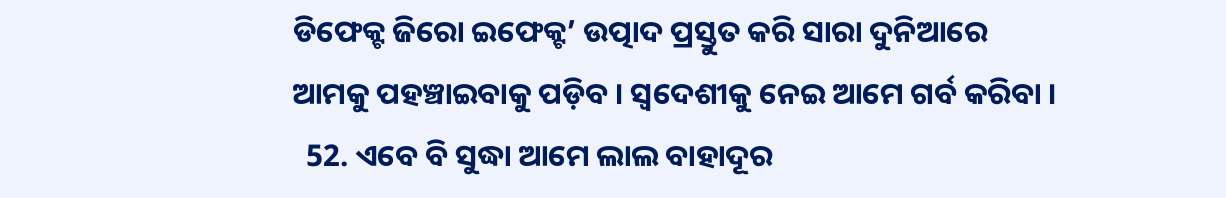ଡିଫେକ୍ଟ ଜିରୋ ଇଫେକ୍ଟ’ ଉତ୍ପାଦ ପ୍ରସ୍ତୁତ କରି ସାରା ଦୁନିଆରେ ଆମକୁ ପହଞ୍ଚାଇବାକୁ ପଡ଼ିବ । ସ୍ୱଦେଶୀକୁ ନେଇ ଆମେ ଗର୍ବ କରିବା ।
  52. ଏବେ ବି ସୁଦ୍ଧା ଆମେ ଲାଲ ବାହାଦୂର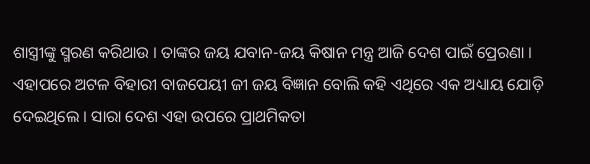ଶାସ୍ତ୍ରୀଙ୍କୁ ସ୍ମରଣ କରିଥାଉ । ତାଙ୍କର ଜୟ ଯବାନ-ଜୟ କିଷାନ ମନ୍ତ୍ର ଆଜି ଦେଶ ପାଇଁ ପ୍ରେରଣା । ଏହାପରେ ଅଟଳ ବିହାରୀ ବାଜପେୟୀ ଜୀ ଜୟ ବିଜ୍ଞାନ ବୋଲି କହି ଏଥିରେ ଏକ ଅଧ୍ୟାୟ ଯୋଡ଼ି ଦେଇଥିଲେ । ସାରା ଦେଶ ଏହା ଉପରେ ପ୍ରାଥମିକତା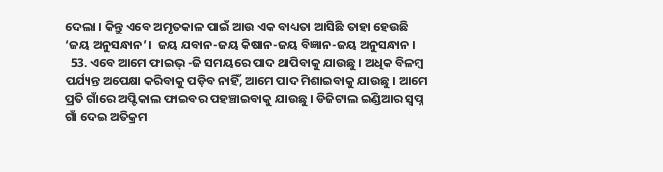ଦେଲା । କିନ୍ତୁ ଏବେ ଅମୃତକାଳ ପାଇଁ ଆଉ ଏକ ବାଧ୍ୟତା ଆସିଛି ତାହା ହେଉଛି ‘ଜୟ ଅନୁସନ୍ଧାନ’।  ଜୟ ଯବାନ-ଜୟ କିଷାନ-ଜୟ ବିଜ୍ଞାନ-ଜୟ ଅନୁସନ୍ଧାନ ।
  53. ଏବେ ଆମେ ଫାଇଭ୍‌ -ଜି ସମୟରେ ପାଦ ଥାପିବାକୁ ଯାଉଛୁ । ଅଧିକ ବିଳମ୍ବ ପର୍ଯ୍ୟନ୍ତ ଅପେକ୍ଷା କରିବାକୁ ପଡ଼ିବ ନାହିଁ, ଆମେ ପାଦ ମିଶାଇବାକୁ ଯାଉଛୁ । ଆମେ ପ୍ରତି ଗାଁରେ ଅପ୍ଟିକାଲ ଫାଇବର ପହଞ୍ଚାଇବାକୁ ଯାଉଛୁ । ଡିଜିଟାଲ ଇଣ୍ଡିଆର ସ୍ୱପ୍ନ ଗାଁ ଦେଇ ଅତିକ୍ରମ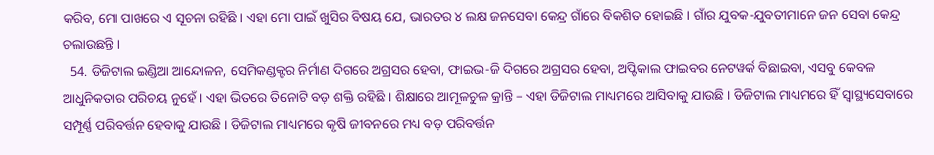କରିବ, ମୋ ପାଖରେ ଏ ସୂଚନା ରହିଛି । ଏହା ମୋ ପାଇଁ ଖୁସିର ବିଷୟ ଯେ, ଭାରତର ୪ ଲକ୍ଷ ଜନସେବା କେନ୍ଦ୍ର ଗାଁରେ ବିକଶିତ ହୋଇଛି । ଗାଁର ଯୁବକ-ଯୁବତୀମାନେ ଜନ ସେବା କେନ୍ଦ୍ର ଚଲାଉଛନ୍ତି ।
  54. ଡିଜିଟାଲ ଇଣ୍ଡିଆ ଆନ୍ଦୋଳନ, ସେମିକଣ୍ଡକ୍ଟର ନିର୍ମାଣ ଦିଗରେ ଅଗ୍ରସର ହେବା, ଫାଇଭ-ଜି ଦିଗରେ ଅଗ୍ରସର ହେବା, ଅପ୍ଟିକାଲ ଫାଇବର ନେଟୱର୍କ ବିଛାଇବା, ଏସବୁ କେବଳ ଆଧୁନିକତାର ପରିଚୟ ନୁହେଁ । ଏହା ଭିତରେ ତିନୋଟି ବଡ଼ ଶକ୍ତି ରହିଛି । ଶିକ୍ଷାରେ ଆମୂଳଚୁଳ କ୍ରାନ୍ତି – ଏହା ଡିଜିଟାଲ ମାଧ୍ୟମରେ ଆସିବାକୁ ଯାଉଛି । ଡିଜିଟାଲ ମାଧ୍ୟମରେ ହିଁ ସ୍ୱାସ୍ଥ୍ୟସେବାରେ ସମ୍ପୂର୍ଣ୍ଣ ପରିବର୍ତ୍ତନ ହେବାକୁ ଯାଉଛି । ଡିଜିଟାଲ ମାଧ୍ୟମରେ କୃଷି ଜୀବନରେ ମଧ୍ୟ ବଡ଼ ପରିବର୍ତ୍ତନ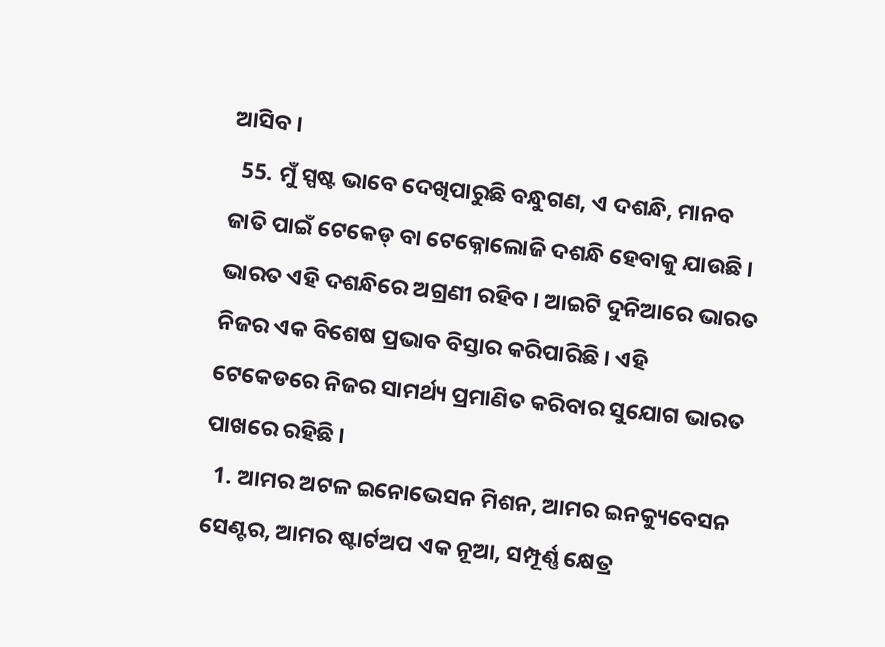ଆସିବ ।
  55. ମୁଁ ସ୍ପଷ୍ଟ ଭାବେ ଦେଖିପାରୁଛି ବନ୍ଧୁଗଣ, ଏ ଦଶନ୍ଧି, ମାନବ ଜାତି ପାଇଁ ଟେକେଡ୍‌ ବା ଟେକ୍ନୋଲୋଜି ଦଶନ୍ଧି ହେବାକୁ ଯାଉଛି । ଭାରତ ଏହି ଦଶନ୍ଧିରେ ଅଗ୍ରଣୀ ରହିବ । ଆଇଟି ଦୁନିଆରେ ଭାରତ ନିଜର ଏକ ବିଶେଷ ପ୍ରଭାବ ବିସ୍ତାର କରିପାରିଛି । ଏହି ଟେକେଡରେ ନିଜର ସାମର୍ଥ୍ୟ ପ୍ରମାଣିତ କରିବାର ସୁଯୋଗ ଭାରତ ପାଖରେ ରହିଛି ।
  1. ଆମର ଅଟଳ ଇନୋଭେସନ ମିଶନ, ଆମର ଇନକ୍ୟୁବେସନ ସେଣ୍ଟର, ଆମର ଷ୍ଟାର୍ଟଅପ ଏକ ନୂଆ, ସମ୍ପୂର୍ଣ୍ଣ କ୍ଷେତ୍ର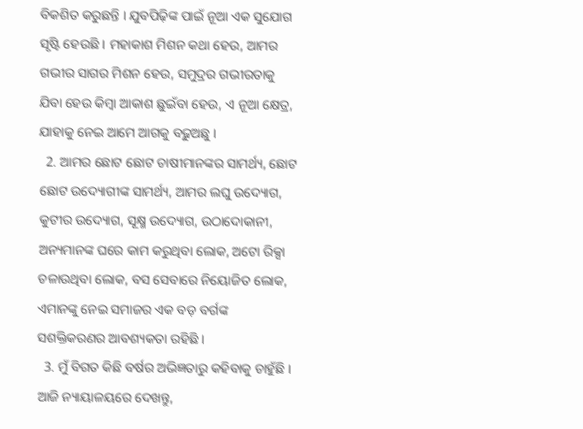ବିକଶିତ କରୁଛନ୍ତି । ଯୁବପିଢ଼ିଙ୍କ ପାଇଁ ନୂଆ ଏକ ସୁଯୋଗ ସୃଷ୍ଟି ହେଉଛି । ମହାକାଶ ମିଶନ କଥା ହେଉ, ଆମର ଗଭୀର ସାଗର ମିଶନ ହେଉ, ସମୁଦ୍ରର ଗଭୀରତାକୁ ଯିବା ହେଉ କିମ୍ବା ଆକାଶ ଛୁଇଁବା ହେଉ, ଏ ନୂଆ କ୍ଷେତ୍ର, ଯାହାକୁ ନେଇ ଆମେ ଆଗକୁ ବଢ଼ୁଅଛୁ ।
  2. ଆମର ଛୋଟ ଛୋଟ ଚାଷୀମାନଙ୍କର ସାମର୍ଥ୍ୟ, ଛୋଟ ଛୋଟ ଉଦ୍ୟୋଗୀଙ୍କ ସାମର୍ଥ୍ୟ, ଆମର ଲଘୁ ଉଦ୍ୟୋଗ, କୁଟୀର ଉଦ୍ୟୋଗ, ସୂକ୍ଷ୍ମ ଉଦ୍ୟୋଗ, ଉଠାଦୋକାନୀ, ଅନ୍ୟମାନଙ୍କ ଘରେ କାମ କରୁଥିବା ଲୋକ, ଅଟୋ ରିକ୍ସା ଚଳାଉଥିବା ଲୋକ, ବସ ସେବାରେ ନିୟୋଜିତ ଲୋକ, ଏମାନଙ୍କୁ ନେଇ ସମାଜର ଏକ ବଡ଼ ବର୍ଗଙ୍କ ସଶକ୍ତିକରଣର ଆବଶ୍ୟକତା ରହିଛି ।
  3. ମୁଁ ବିଗତ କିଛି ବର୍ଷର ଅଭିଜ୍ଞତାରୁ କହିବାକୁ ଚାହୁଁଛି । ଆଜି ନ୍ୟାୟାଳୟରେ ଦେଖନ୍ତୁ,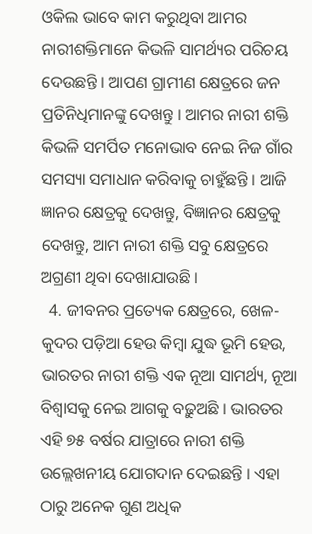ଓକିଲ ଭାବେ କାମ କରୁଥିବା ଆମର ନାରୀଶକ୍ତିମାନେ କିଭଳି ସାମର୍ଥ୍ୟର ପରିଚୟ ଦେଉଛନ୍ତି । ଆପଣ ଗ୍ରାମୀଣ କ୍ଷେତ୍ରରେ ଜନ ପ୍ରତିନିଧିମାନଙ୍କୁ ଦେଖନ୍ତୁ । ଆମର ନାରୀ ଶକ୍ତି କିଭଳି ସମର୍ପିତ ମନୋଭାବ ନେଇ ନିଜ ଗାଁର ସମସ୍ୟା ସମାଧାନ କରିବାକୁ ଚାହୁଁଛନ୍ତି । ଆଜି ଜ୍ଞାନର କ୍ଷେତ୍ରକୁ ଦେଖନ୍ତୁ, ବିଜ୍ଞାନର କ୍ଷେତ୍ରକୁ ଦେଖନ୍ତୁ, ଆମ ନାରୀ ଶକ୍ତି ସବୁ କ୍ଷେତ୍ରରେ ଅଗ୍ରଣୀ ଥିବା ଦେଖାଯାଉଛି ।
  4. ଜୀବନର ପ୍ରତ୍ୟେକ କ୍ଷେତ୍ରରେ, ଖେଳ-କୁଦର ପଡ଼ିଆ ହେଉ କିମ୍ବା ଯୁଦ୍ଧ ଭୂମି ହେଉ, ଭାରତର ନାରୀ ଶକ୍ତି ଏକ ନୂଆ ସାମର୍ଥ୍ୟ, ନୂଆ ବିଶ୍ୱାସକୁ ନେଇ ଆଗକୁ ବଢ଼ୁଅଛି । ଭାରତର ଏହି ୭୫ ବର୍ଷର ଯାତ୍ରାରେ ନାରୀ ଶକ୍ତି ଉଲ୍ଲେଖନୀୟ ଯୋଗଦାନ ଦେଇଛନ୍ତି । ଏହା ଠାରୁ ଅନେକ ଗୁଣ ଅଧିକ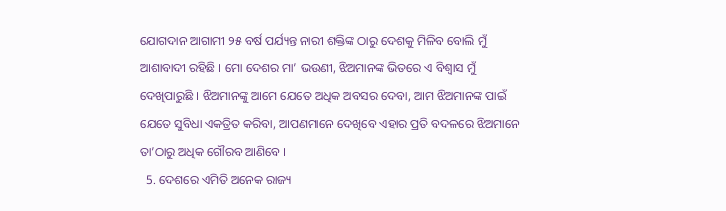ଯୋଗଦାନ ଆଗାମୀ ୨୫ ବର୍ଷ ପର୍ଯ୍ୟନ୍ତ ନାରୀ ଶକ୍ତିଙ୍କ ଠାରୁ ଦେଶକୁ ମିଳିବ ବୋଲି ମୁଁ ଆଶାବାଦୀ ରହିଛି । ମୋ ଦେଶର ମା’ ଭଉଣୀ, ଝିଅମାନଙ୍କ ଭିତରେ ଏ ବିଶ୍ୱାସ ମୁଁ ଦେଖିପାରୁଛି । ଝିଅମାନଙ୍କୁ ଆମେ ଯେତେ ଅଧିକ ଅବସର ଦେବା, ଆମ ଝିଅମାନଙ୍କ ପାଇଁ ଯେତେ ସୁବିଧା ଏକତ୍ରିତ କରିବା, ଆପଣମାନେ ଦେଖିବେ ଏହାର ପ୍ରତି ବଦଳରେ ଝିଅମାନେ ତା’ଠାରୁ ଅଧିକ ଗୌରବ ଆଣିବେ ।
  5. ଦେଶରେ ଏମିତି ଅନେକ ରାଜ୍ୟ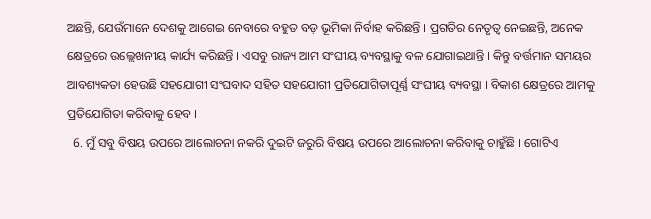ଅଛନ୍ତି, ଯେଉଁମାନେ ଦେଶକୁ ଆଗେଇ ନେବାରେ ବହୁତ ବଡ଼ ଭୂମିକା ନିର୍ବାହ କରିଛନ୍ତି । ପ୍ରଗତିର ନେତୃତ୍ୱ ନେଇଛନ୍ତି, ଅନେକ କ୍ଷେତ୍ରରେ ଉଲ୍ଲେଖନୀୟ କାର୍ଯ୍ୟ କରିଛନ୍ତି । ଏସବୁ ରାଜ୍ୟ ଆମ ସଂଘୀୟ ବ୍ୟବସ୍ଥାକୁ ବଳ ଯୋଗାଇଥାନ୍ତି । କିନ୍ତୁ ବର୍ତ୍ତମାନ ସମୟର ଆବଶ୍ୟକତା ହେଉଛି ସହଯୋଗୀ ସଂଘବାଦ ସହିତ ସହଯୋଗୀ ପ୍ରତିଯୋଗିତାପୂର୍ଣ୍ଣ ସଂଘୀୟ ବ୍ୟବସ୍ଥା । ବିକାଶ କ୍ଷେତ୍ରରେ ଆମକୁ ପ୍ରତିଯୋଗିତା କରିବାକୁ ହେବ ।
  6. ମୁଁ ସବୁ ବିଷୟ ଉପରେ ଆଲୋଚନା ନକରି ଦୁଇଟି ଜରୁରି ବିଷୟ ଉପରେ ଆଲୋଚନା କରିବାକୁ ଚାହୁଁଛି । ଗୋଟିଏ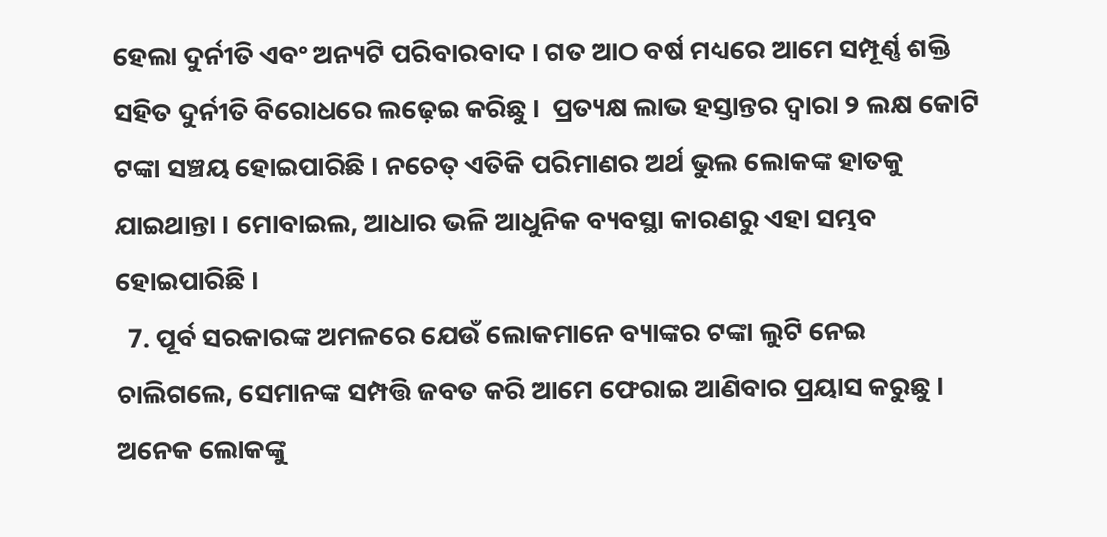ହେଲା ଦୁର୍ନୀତି ଏବଂ ଅନ୍ୟଟି ପରିବାରବାଦ । ଗତ ଆଠ ବର୍ଷ ମଧ୍ୟରେ ଆମେ ସମ୍ପୂର୍ଣ୍ଣ ଶକ୍ତି ସହିତ ଦୁର୍ନୀତି ବିରୋଧରେ ଲଢ଼େଇ କରିଛୁ ।  ପ୍ରତ୍ୟକ୍ଷ ଲାଭ ହସ୍ତାନ୍ତର ଦ୍ୱାରା ୨ ଲକ୍ଷ କୋଟି ଟଙ୍କା ସଞ୍ଚୟ ହୋଇପାରିଛି । ନଚେତ୍‌ ଏତିକି ପରିମାଣର ଅର୍ଥ ଭୁଲ ଲୋକଙ୍କ ହାତକୁ ଯାଇଥାନ୍ତା । ମୋବାଇଲ, ଆଧାର ଭଳି ଆଧୁନିକ ବ୍ୟବସ୍ଥା କାରଣରୁ ଏହା ସମ୍ଭବ ହୋଇପାରିଛି ।
  7. ପୂର୍ବ ସରକାରଙ୍କ ଅମଳରେ ଯେଉଁ ଲୋକମାନେ ବ୍ୟାଙ୍କର ଟଙ୍କା ଲୁଟି ନେଇ ଚାଲିଗଲେ, ସେମାନଙ୍କ ସମ୍ପତ୍ତି ଜବତ କରି ଆମେ ଫେରାଇ ଆଣିବାର ପ୍ରୟାସ କରୁଛୁ । ଅନେକ ଲୋକଙ୍କୁ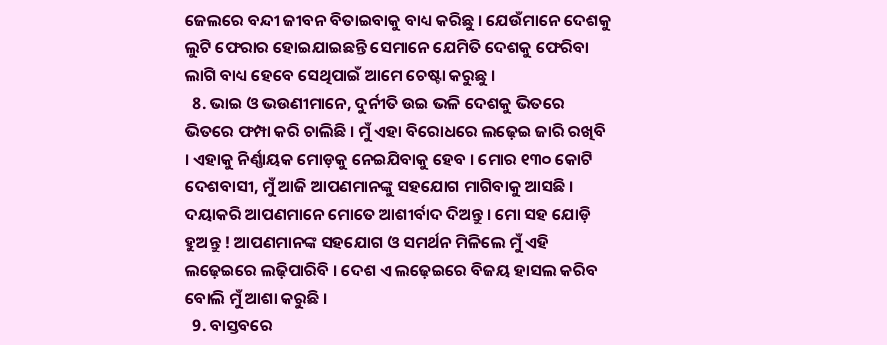ଜେଲରେ ବନ୍ଦୀ ଜୀବନ ବିତାଇବାକୁ ବାଧ୍ୟ କରିଛୁ । ଯେଉଁମାନେ ଦେଶକୁ ଲୁଟି ଫେରାର ହୋଇଯାଇଛନ୍ତି ସେମାନେ ଯେମିତି ଦେଶକୁ ଫେରିବା ଲାଗି ବାଧ୍ୟ ହେବେ ସେଥିପାଇଁ ଆମେ ଚେଷ୍ଟା କରୁଛୁ ।
  8. ଭାଇ ଓ ଭଉଣୀମାନେ, ଦୁର୍ନୀତି ଉଇ ଭଳି ଦେଶକୁ ଭିତରେ ଭିତରେ ଫମ୍ପା କରି ଚାଲିଛି । ମୁଁ ଏହା ବିରୋଧରେ ଲଢ଼େଇ ଜାରି ରଖିବି । ଏହାକୁ ନିର୍ଣ୍ଣାୟକ ମୋଡ଼କୁ ନେଇଯିବାକୁ ହେବ । ମୋର ୧୩୦ କୋଟି ଦେଶବାସୀ, ମୁଁ ଆଜି ଆପଣମାନଙ୍କୁ ସହଯୋଗ ମାଗିବାକୁ ଆସଛି । ଦୟାକରି ଆପଣମାନେ ମୋତେ ଆଶୀର୍ବାଦ ଦିଅନ୍ତୁ । ମୋ ସହ ଯୋଡ଼ି ହୁଅନ୍ତୁ ! ଆପଣମାନଙ୍କ ସହଯୋଗ ଓ ସମର୍ଥନ ମିଳିଲେ ମୁଁ ଏହି ଲଢ଼େଇରେ ଲଢ଼ିପାରିବି । ଦେଶ ଏ ଲଢ଼େଇରେ ବିଜୟ ହାସଲ କରିବ ବୋଲି ମୁଁ ଆଶା କରୁଛି ।
  9. ବାସ୍ତବରେ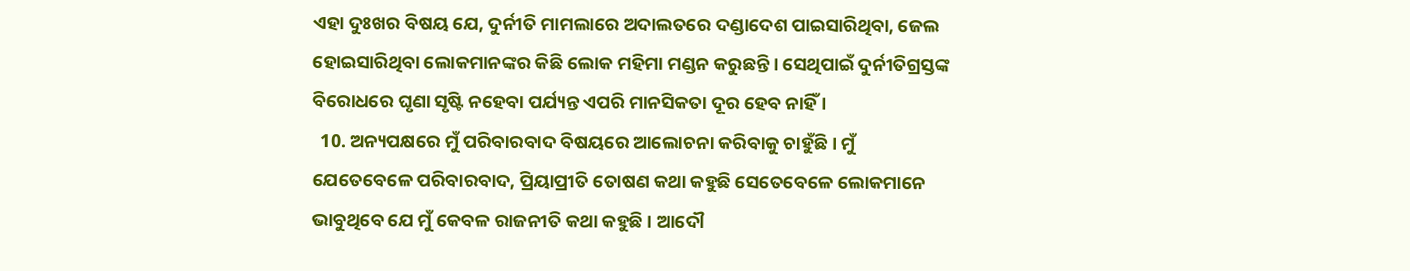ଏହା ଦୁଃଖର ବିଷୟ ଯେ, ଦୁର୍ନୀତି ମାମଲାରେ ଅଦାଲତରେ ଦଣ୍ଡାଦେଶ ପାଇସାରିଥିବା, ଜେଲ ହୋଇସାରିଥିବା ଲୋକମାନଙ୍କର କିଛି ଲୋକ ମହିମା ମଣ୍ଡନ କରୁଛନ୍ତି । ସେଥିପାଇଁ ଦୁର୍ନୀତିଗ୍ରସ୍ତଙ୍କ ବିରୋଧରେ ଘୃଣା ସୃଷ୍ଟି ନହେବା ପର୍ଯ୍ୟନ୍ତ ଏପରି ମାନସିକତା ଦୂର ହେବ ନାହିଁ ।
  10. ଅନ୍ୟପକ୍ଷରେ ମୁଁ ପରିବାରବାଦ ବିଷୟରେ ଆଲୋଚନା କରିବାକୁ ଚାହୁଁଛି । ମୁଁ ଯେତେବେଳେ ପରିବାରବାଦ, ପ୍ରିୟାପ୍ରୀତି ତୋଷଣ କଥା କହୁଛି ସେତେବେଳେ ଲୋକମାନେ ଭାବୁଥିବେ ଯେ ମୁଁ କେବଳ ରାଜନୀତି କଥା କହୁଛି । ଆଦୌ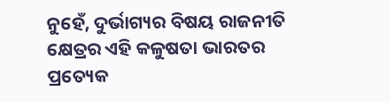ନୁହେଁ, ଦୁର୍ଭାଗ୍ୟର ବିଷୟ ରାଜନୀତି କ୍ଷେତ୍ରର ଏହି କଳୁଷତା ଭାରତର ପ୍ରତ୍ୟେକ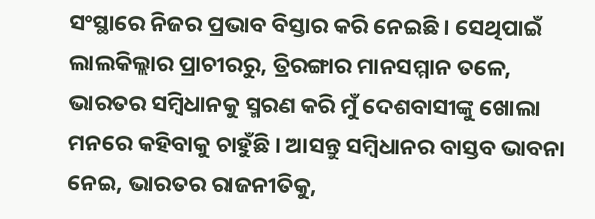ସଂସ୍ଥାରେ ନିଜର ପ୍ରଭାବ ବିସ୍ତାର କରି ନେଇଛି । ସେଥିପାଇଁ ଲାଲକିଲ୍ଲାର ପ୍ରାଚୀରରୁ, ତ୍ରିରଙ୍ଗାର ମାନସମ୍ମାନ ତଳେ, ଭାରତର ସମ୍ବିଧାନକୁ ସ୍ମରଣ କରି ମୁଁ ଦେଶବାସୀଙ୍କୁ ଖୋଲା ମନରେ କହିବାକୁ ଚାହୁଁଛି । ଆସନ୍ତୁ ସମ୍ବିଧାନର ବାସ୍ତବ ଭାବନା ନେଇ, ଭାରତର ରାଜନୀତିକୁ,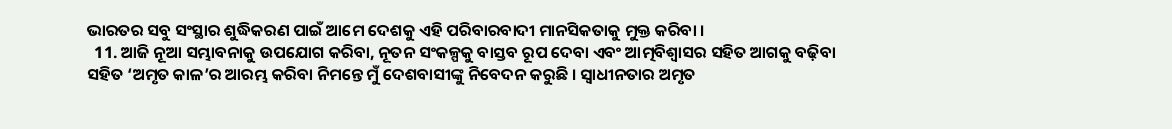ଭାରତର ସବୁ ସଂସ୍ଥାର ଶୁଦ୍ଧିକରଣ ପାଇଁ ଆମେ ଦେଶକୁ ଏହି ପରିବାରବାଦୀ ମାନସିକତାକୁ ମୁକ୍ତ କରିବା ।
  11. ଆଜି ନୂଆ ସମ୍ଭାବନାକୁ ଉପଯୋଗ କରିବା, ନୂତନ ସଂକଳ୍ପକୁ ବାସ୍ତବ ରୂପ ଦେବା ଏବଂ ଆତ୍ମବିଶ୍ବାସର ସହିତ ଆଗକୁ ବଢ଼ିବା ସହିତ ‘ଅମୃତ କାଳ’ର ଆରମ୍ଭ କରିବା ନିମନ୍ତେ ମୁଁ ଦେଶବାସୀଙ୍କୁ ନିବେଦନ କରୁଛି । ସ୍ୱାଧୀନତାର ଅମୃତ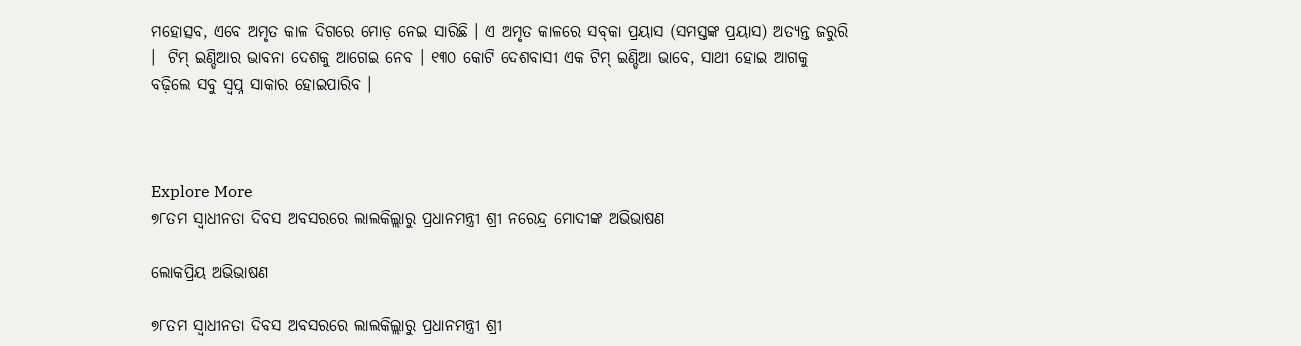ମହୋତ୍ସବ, ଏବେ ଅମୃତ କାଳ ଦିଗରେ ମୋଡ଼ ନେଇ ସାରିଛି । ଏ ଅମୃତ କାଳରେ ସବ୍‌କା ପ୍ରୟାସ (ସମସ୍ତଙ୍କ ପ୍ରୟାସ) ଅତ୍ୟନ୍ତ ଜରୁରି ।  ଟିମ୍‌ ଇଣ୍ଡିଆର ଭାବନା ଦେଶକୁ ଆଗେଇ ନେବ । ୧୩୦ କୋଟି ଦେଶବାସୀ ଏକ ଟିମ୍‌ ଇଣ୍ଡିଆ ଭାବେ, ସାଥୀ ହୋଇ ଆଗକୁ ବଢ଼ିଲେ ସବୁ ସ୍ୱପ୍ନ ସାକାର ହୋଇପାରିବ ।



Explore More
୭୮ତମ ସ୍ୱାଧୀନତା ଦିବସ ଅବସରରେ ଲାଲକିଲ୍ଲାରୁ ପ୍ରଧାନମନ୍ତ୍ରୀ ଶ୍ରୀ ନରେନ୍ଦ୍ର ମୋଦୀଙ୍କ ଅଭିଭାଷଣ

ଲୋକପ୍ରିୟ ଅଭିଭାଷଣ

୭୮ତମ ସ୍ୱାଧୀନତା ଦିବସ ଅବସରରେ ଲାଲକିଲ୍ଲାରୁ ପ୍ରଧାନମନ୍ତ୍ରୀ ଶ୍ରୀ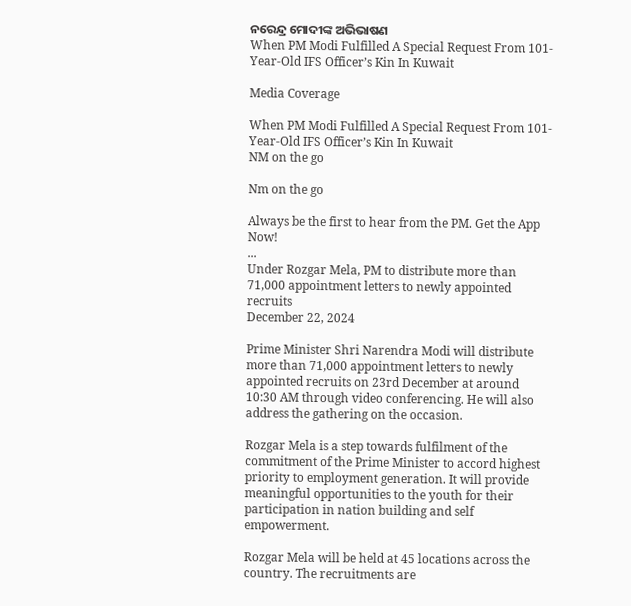ନରେନ୍ଦ୍ର ମୋଦୀଙ୍କ ଅଭିଭାଷଣ
When PM Modi Fulfilled A Special Request From 101-Year-Old IFS Officer’s Kin In Kuwait

Media Coverage

When PM Modi Fulfilled A Special Request From 101-Year-Old IFS Officer’s Kin In Kuwait
NM on the go

Nm on the go

Always be the first to hear from the PM. Get the App Now!
...
Under Rozgar Mela, PM to distribute more than 71,000 appointment letters to newly appointed recruits
December 22, 2024

Prime Minister Shri Narendra Modi will distribute more than 71,000 appointment letters to newly appointed recruits on 23rd December at around 10:30 AM through video conferencing. He will also address the gathering on the occasion.

Rozgar Mela is a step towards fulfilment of the commitment of the Prime Minister to accord highest priority to employment generation. It will provide meaningful opportunities to the youth for their participation in nation building and self empowerment.

Rozgar Mela will be held at 45 locations across the country. The recruitments are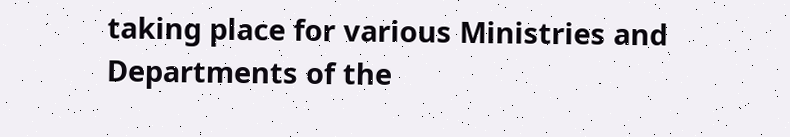taking place for various Ministries and Departments of the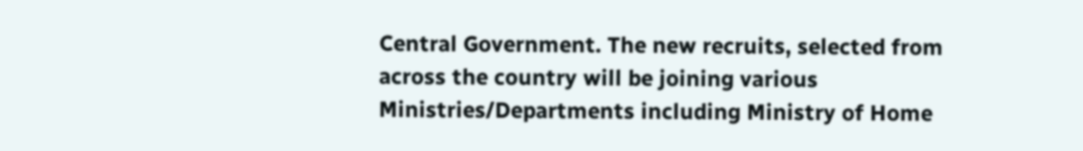Central Government. The new recruits, selected from across the country will be joining various Ministries/Departments including Ministry of Home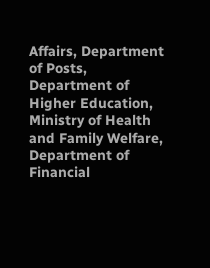Affairs, Department of Posts, Department of Higher Education, Ministry of Health and Family Welfare, Department of Financial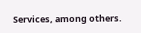Services, among others.